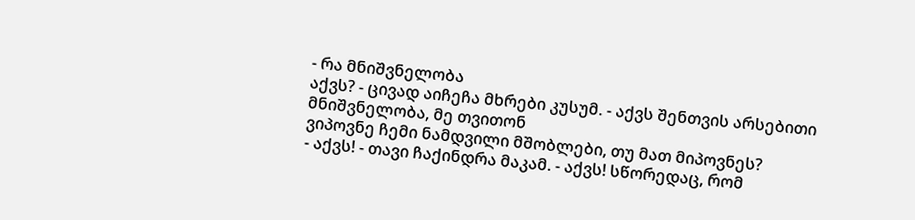- რა მნიშვნელობა
აქვს? - ცივად აიჩეჩა მხრები კუსუმ. - აქვს შენთვის არსებითი მნიშვნელობა, მე თვითონ
ვიპოვნე ჩემი ნამდვილი მშობლები, თუ მათ მიპოვნეს?
- აქვს! - თავი ჩაქინდრა მაკამ. - აქვს! სწორედაც, რომ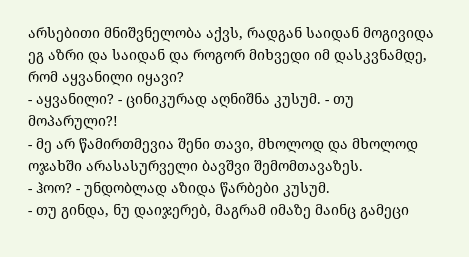არსებითი მნიშვნელობა აქვს, რადგან საიდან მოგივიდა ეგ აზრი და საიდან და როგორ მიხვედი იმ დასკვნამდე, რომ აყვანილი იყავი?
- აყვანილი? - ცინიკურად აღნიშნა კუსუმ. - თუ მოპარული?!
- მე არ წამირთმევია შენი თავი, მხოლოდ და მხოლოდ ოჯახში არასასურველი ბავშვი შემომთავაზეს.
- ჰოო? - უნდობლად აზიდა წარბები კუსუმ.
- თუ გინდა, ნუ დაიჯერებ, მაგრამ იმაზე მაინც გამეცი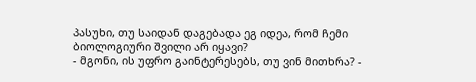პასუხი, თუ საიდან დაგებადა ეგ იდეა, რომ ჩემი ბიოლოგიური შვილი არ იყავი?
- მგონი, ის უფრო გაინტერესებს, თუ ვინ მითხრა? -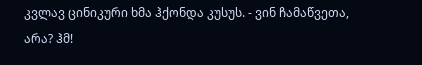კვლავ ცინიკური ხმა ჰქონდა კუსუს. - ვინ ჩამაწვეთა, არა? ჰმ!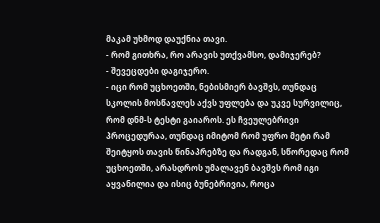მაკამ უხმოდ დაუქნია თავი.
- რომ გითხრა, რო არავის უთქვამსო, დამიჯერებ?
- შევეცდები დაგიჯერო.
- იცი რომ უცხოეთში, ნებისმიერ ბავშვს, თუნდაც სკოლის მოსწავლეს აქვს უფლება და უკვე სურვილიც, რომ დნმ-ს ტესტი გაიაროს. ეს ჩვეულებრივი პროცედურაა, თუნდაც იმიტომ რომ უფრო მეტი რამ შეიტყოს თავის წინაპრებზე და რადგან, სწორედაც რომ უცხოეთში, არასდროს უმალავენ ბავშვს რომ იგი აყვანილია და ისიც ბუნებრივია, როცა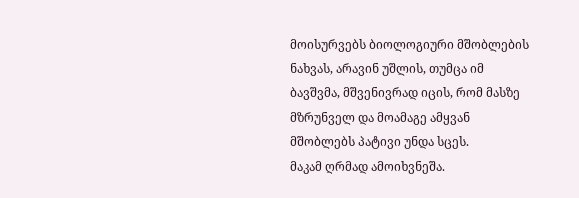მოისურვებს ბიოლოგიური მშობლების ნახვას, არავინ უშლის, თუმცა იმ ბავშვმა, მშვენივრად იცის, რომ მასზე მზრუნველ და მოამაგე ამყვან მშობლებს პატივი უნდა სცეს.
მაკამ ღრმად ამოიხვნეშა.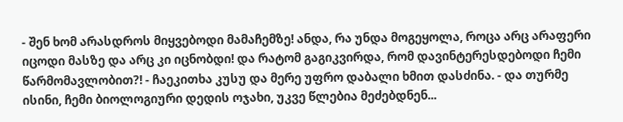- შენ ხომ არასდროს მიყვებოდი მამაჩემზე! ანდა, რა უნდა მოგეყოლა, როცა არც არაფერი იცოდი მასზე და არც კი იცნობდი! და რატომ გაგიკვირდა, რომ დავინტერესდებოდი ჩემი წარმომავლობით?! - ჩაეკითხა კუსუ და მერე უფრო დაბალი ხმით დასძინა. - და თურმე ისინი, ჩემი ბიოლოგიური დედის ოჯახი, უკვე წლებია მეძებდნენ...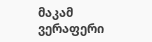მაკამ ვერაფერი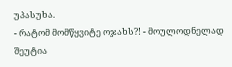უპასუხა.
- რატომ მომწყვიტე ოჯახს?! - მოულოდნელად შეუტია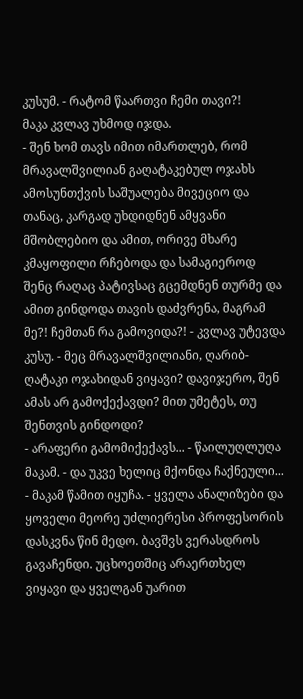კუსუმ. - რატომ წაართვი ჩემი თავი?!
მაკა კვლავ უხმოდ იჯდა.
- შენ ხომ თავს იმით იმართლებ, რომ მრავალშვილიან გაღატაკებულ ოჯახს ამოსუნთქვის საშუალება მივეციო და თანაც, კარგად უხდიდნენ ამყვანი მშობლებიო და ამით, ორივე მხარე კმაყოფილი რჩებოდა და სამაგიეროდ შენც რაღაც პატივსაც გცემდნენ თურმე და ამით გინდოდა თავის დაძვრენა, მაგრამ მე?! ჩემთან რა გამოვიდა?! - კვლავ უტევდა კუსუ. - მეც მრავალშვილიანი, ღარიბ-ღატაკი ოჯახიდან ვიყავი? დავიჯერო, შენ ამას არ გამოქექავდი? მით უმეტეს, თუ შენთვის გინდოდი?
- არაფერი გამომიქექავს... - წაილუღლუღა მაკამ. - და უკვე ხელიც მქონდა ჩაქნეული... - მაკამ წამით იყუჩა. - ყველა ანალიზები და ყოველი მეორე უძლიერესი პროფესორის დასკვნა წინ მედო. ბავშვს ვერასდროს გავაჩენდი. უცხოეთშიც არაერთხელ ვიყავი და ყველგან უარით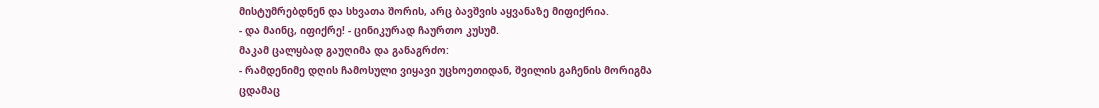მისტუმრებდნენ და სხვათა შორის, არც ბავშვის აყვანაზე მიფიქრია.
- და მაინც, იფიქრე! - ცინიკურად ჩაურთო კუსუმ.
მაკამ ცალყბად გაუღიმა და განაგრძო:
- რამდენიმე დღის ჩამოსული ვიყავი უცხოეთიდან, შვილის გაჩენის მორიგმა ცდამაც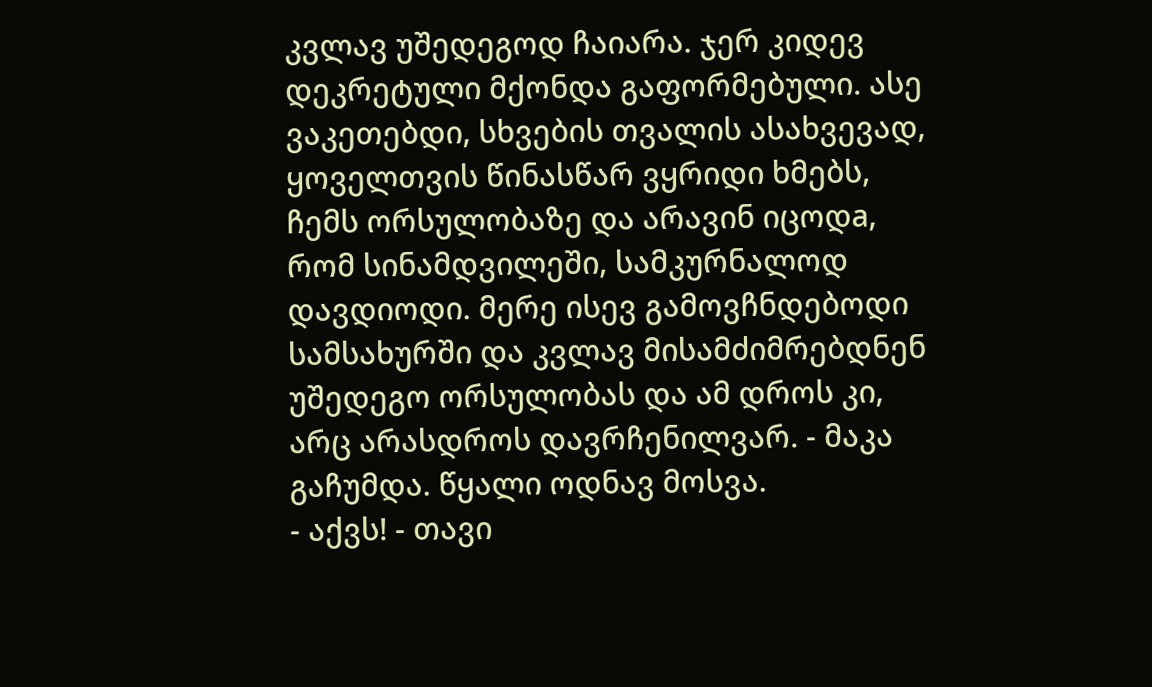კვლავ უშედეგოდ ჩაიარა. ჯერ კიდევ დეკრეტული მქონდა გაფორმებული. ასე ვაკეთებდი, სხვების თვალის ასახვევად, ყოველთვის წინასწარ ვყრიდი ხმებს, ჩემს ორსულობაზე და არავინ იცოდa, რომ სინამდვილეში, სამკურნალოდ დავდიოდი. მერე ისევ გამოვჩნდებოდი სამსახურში და კვლავ მისამძიმრებდნენ უშედეგო ორსულობას და ამ დროს კი, არც არასდროს დავრჩენილვარ. - მაკა გაჩუმდა. წყალი ოდნავ მოსვა.
- აქვს! - თავი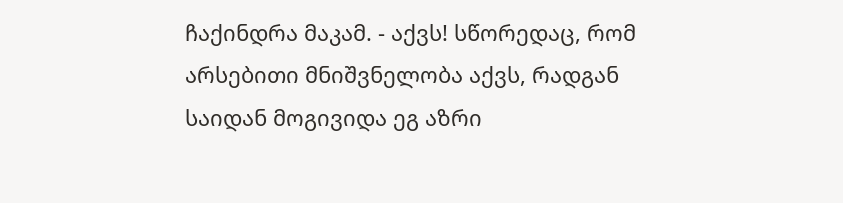ჩაქინდრა მაკამ. - აქვს! სწორედაც, რომ არსებითი მნიშვნელობა აქვს, რადგან საიდან მოგივიდა ეგ აზრი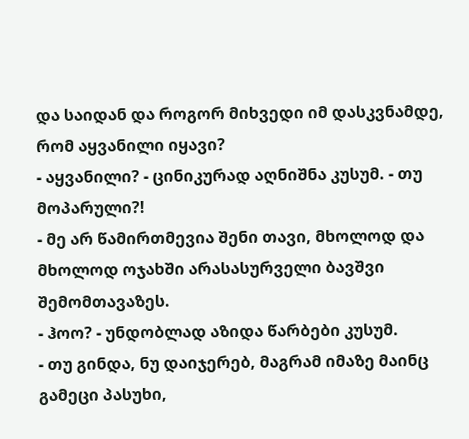და საიდან და როგორ მიხვედი იმ დასკვნამდე, რომ აყვანილი იყავი?
- აყვანილი? - ცინიკურად აღნიშნა კუსუმ. - თუ მოპარული?!
- მე არ წამირთმევია შენი თავი, მხოლოდ და მხოლოდ ოჯახში არასასურველი ბავშვი შემომთავაზეს.
- ჰოო? - უნდობლად აზიდა წარბები კუსუმ.
- თუ გინდა, ნუ დაიჯერებ, მაგრამ იმაზე მაინც გამეცი პასუხი,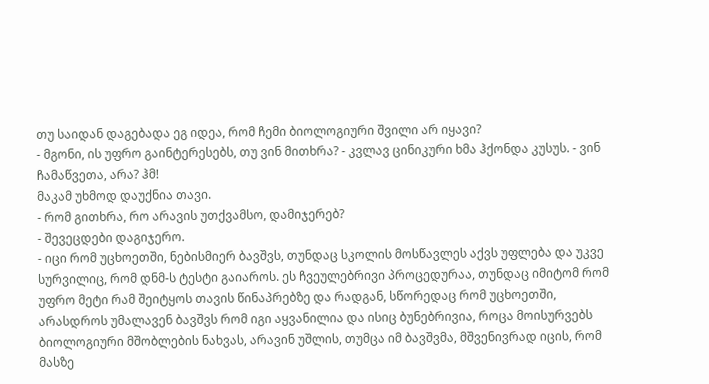თუ საიდან დაგებადა ეგ იდეა, რომ ჩემი ბიოლოგიური შვილი არ იყავი?
- მგონი, ის უფრო გაინტერესებს, თუ ვინ მითხრა? - კვლავ ცინიკური ხმა ჰქონდა კუსუს. - ვინ ჩამაწვეთა, არა? ჰმ!
მაკამ უხმოდ დაუქნია თავი.
- რომ გითხრა, რო არავის უთქვამსო, დამიჯერებ?
- შევეცდები დაგიჯერო.
- იცი რომ უცხოეთში, ნებისმიერ ბავშვს, თუნდაც სკოლის მოსწავლეს აქვს უფლება და უკვე სურვილიც, რომ დნმ-ს ტესტი გაიაროს. ეს ჩვეულებრივი პროცედურაა, თუნდაც იმიტომ რომ უფრო მეტი რამ შეიტყოს თავის წინაპრებზე და რადგან, სწორედაც რომ უცხოეთში, არასდროს უმალავენ ბავშვს რომ იგი აყვანილია და ისიც ბუნებრივია, როცა მოისურვებს ბიოლოგიური მშობლების ნახვას, არავინ უშლის, თუმცა იმ ბავშვმა, მშვენივრად იცის, რომ მასზე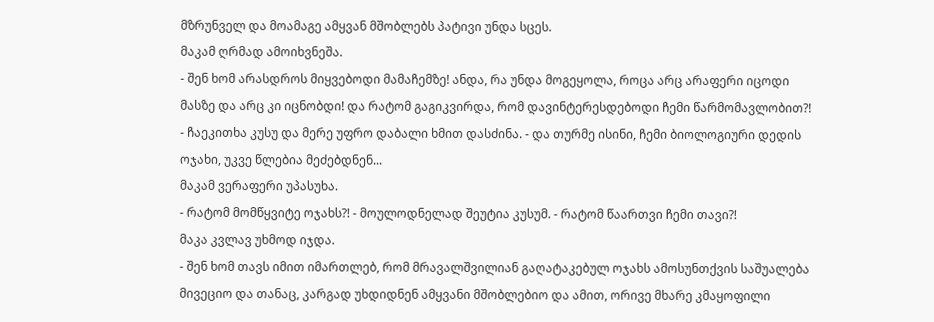მზრუნველ და მოამაგე ამყვან მშობლებს პატივი უნდა სცეს.
მაკამ ღრმად ამოიხვნეშა.
- შენ ხომ არასდროს მიყვებოდი მამაჩემზე! ანდა, რა უნდა მოგეყოლა, როცა არც არაფერი იცოდი მასზე და არც კი იცნობდი! და რატომ გაგიკვირდა, რომ დავინტერესდებოდი ჩემი წარმომავლობით?! - ჩაეკითხა კუსუ და მერე უფრო დაბალი ხმით დასძინა. - და თურმე ისინი, ჩემი ბიოლოგიური დედის ოჯახი, უკვე წლებია მეძებდნენ...
მაკამ ვერაფერი უპასუხა.
- რატომ მომწყვიტე ოჯახს?! - მოულოდნელად შეუტია კუსუმ. - რატომ წაართვი ჩემი თავი?!
მაკა კვლავ უხმოდ იჯდა.
- შენ ხომ თავს იმით იმართლებ, რომ მრავალშვილიან გაღატაკებულ ოჯახს ამოსუნთქვის საშუალება მივეციო და თანაც, კარგად უხდიდნენ ამყვანი მშობლებიო და ამით, ორივე მხარე კმაყოფილი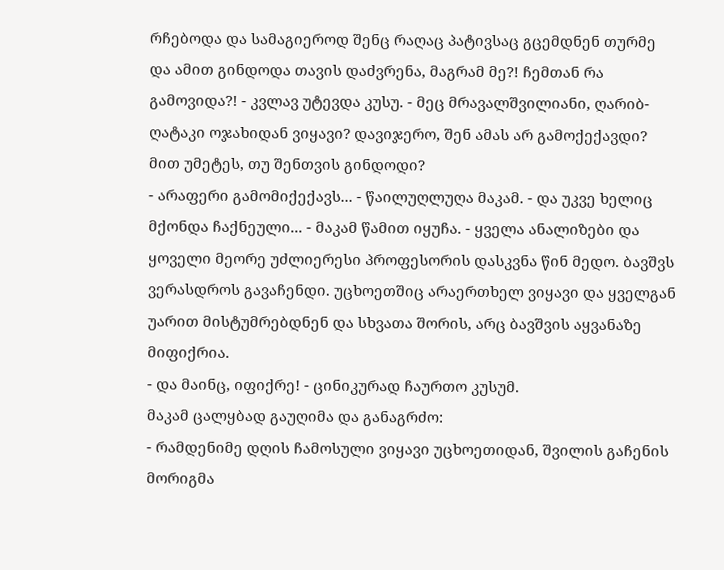რჩებოდა და სამაგიეროდ შენც რაღაც პატივსაც გცემდნენ თურმე და ამით გინდოდა თავის დაძვრენა, მაგრამ მე?! ჩემთან რა გამოვიდა?! - კვლავ უტევდა კუსუ. - მეც მრავალშვილიანი, ღარიბ-ღატაკი ოჯახიდან ვიყავი? დავიჯერო, შენ ამას არ გამოქექავდი? მით უმეტეს, თუ შენთვის გინდოდი?
- არაფერი გამომიქექავს... - წაილუღლუღა მაკამ. - და უკვე ხელიც მქონდა ჩაქნეული... - მაკამ წამით იყუჩა. - ყველა ანალიზები და ყოველი მეორე უძლიერესი პროფესორის დასკვნა წინ მედო. ბავშვს ვერასდროს გავაჩენდი. უცხოეთშიც არაერთხელ ვიყავი და ყველგან უარით მისტუმრებდნენ და სხვათა შორის, არც ბავშვის აყვანაზე მიფიქრია.
- და მაინც, იფიქრე! - ცინიკურად ჩაურთო კუსუმ.
მაკამ ცალყბად გაუღიმა და განაგრძო:
- რამდენიმე დღის ჩამოსული ვიყავი უცხოეთიდან, შვილის გაჩენის მორიგმა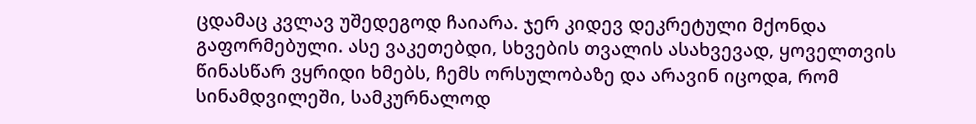ცდამაც კვლავ უშედეგოდ ჩაიარა. ჯერ კიდევ დეკრეტული მქონდა გაფორმებული. ასე ვაკეთებდი, სხვების თვალის ასახვევად, ყოველთვის წინასწარ ვყრიდი ხმებს, ჩემს ორსულობაზე და არავინ იცოდa, რომ სინამდვილეში, სამკურნალოდ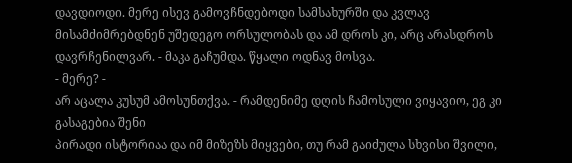დავდიოდი. მერე ისევ გამოვჩნდებოდი სამსახურში და კვლავ მისამძიმრებდნენ უშედეგო ორსულობას და ამ დროს კი, არც არასდროს დავრჩენილვარ. - მაკა გაჩუმდა. წყალი ოდნავ მოსვა.
- მერე? -
არ აცალა კუსუმ ამოსუნთქვა. - რამდენიმე დღის ჩამოსული ვიყავიო, ეგ კი გასაგებია შენი
პირადი ისტორიაა და იმ მიზეზს მიყვები, თუ რამ გაიძულა სხვისი შვილი,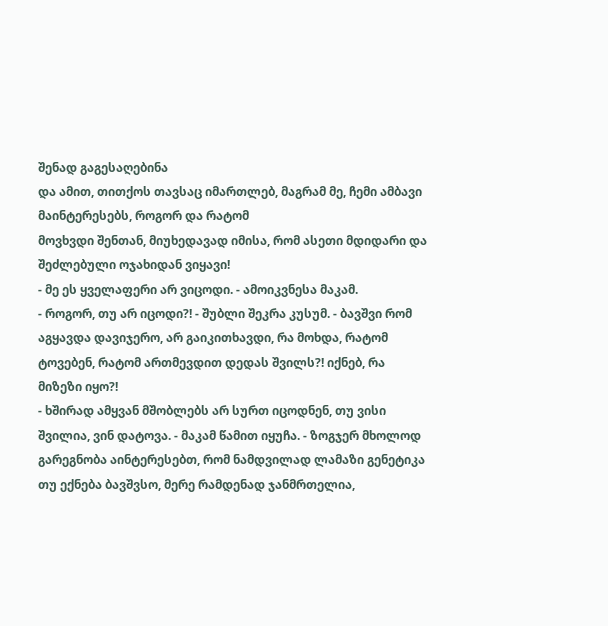შენად გაგესაღებინა
და ამით, თითქოს თავსაც იმართლებ, მაგრამ მე, ჩემი ამბავი მაინტერესებს, როგორ და რატომ
მოვხვდი შენთან, მიუხედავად იმისა, რომ ასეთი მდიდარი და შეძლებული ოჯახიდან ვიყავი!
- მე ეს ყველაფერი არ ვიცოდი. - ამოიკვნესა მაკამ.
- როგორ, თუ არ იცოდი?! - შუბლი შეკრა კუსუმ. - ბავშვი რომ აგყავდა დავიჯერო, არ გაიკითხავდი, რა მოხდა, რატომ ტოვებენ, რატომ ართმევდით დედას შვილს?! იქნებ, რა მიზეზი იყო?!
- ხშირად ამყვან მშობლებს არ სურთ იცოდნენ, თუ ვისი შვილია, ვინ დატოვა. - მაკამ წამით იყუჩა. - ზოგჯერ მხოლოდ გარეგნობა აინტერესებთ, რომ ნამდვილად ლამაზი გენეტიკა თუ ექნება ბავშვსო, მერე რამდენად ჯანმრთელია,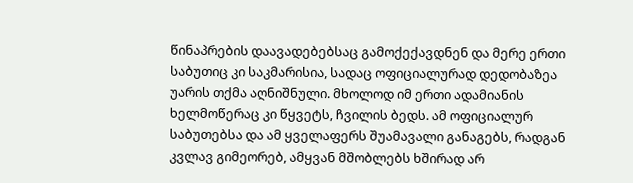წინაპრების დაავადებებსაც გამოქექავდნენ და მერე ერთი საბუთიც კი საკმარისია, სადაც ოფიციალურად დედობაზეა უარის თქმა აღნიშნული. მხოლოდ იმ ერთი ადამიანის ხელმოწერაც კი წყვეტს, ჩვილის ბედს. ამ ოფიციალურ საბუთებსა და ამ ყველაფერს შუამავალი განაგებს, რადგან კვლავ გიმეორებ, ამყვან მშობლებს ხშირად არ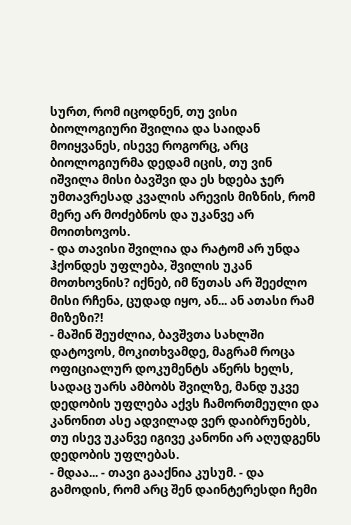სურთ, რომ იცოდნენ, თუ ვისი ბიოლოგიური შვილია და საიდან მოიყვანეს, ისევე როგორც, არც ბიოლოგიურმა დედამ იცის, თუ ვინ იშვილა მისი ბავშვი და ეს ხდება ჯერ უმთავრესად კვალის არევის მიზნის, რომ მერე არ მოძებნოს და უკანვე არ მოითხოვოს.
- და თავისი შვილია და რატომ არ უნდა ჰქონდეს უფლება, შვილის უკან მოთხოვნის? იქნებ, იმ წუთას არ შეეძლო მისი რჩენა, ცუდად იყო, ან... ან ათასი რამ მიზეზი?!
- მაშინ შეუძლია, ბავშვთა სახლში დატოვოს, მოკითხვამდე, მაგრამ როცა ოფიციალურ დოკუმენტს აწერს ხელს, სადაც უარს ამბობს შვილზე, მანდ უკვე დედობის უფლება აქვს ჩამორთმეული და კანონით ასე ადვილად ვერ დაიბრუნებს, თუ ისევ უკანვე იგივე კანონი არ აღუდგენს დედობის უფლებას.
- მდაა... - თავი გააქნია კუსუმ. - და გამოდის, რომ არც შენ დაინტერესდი ჩემი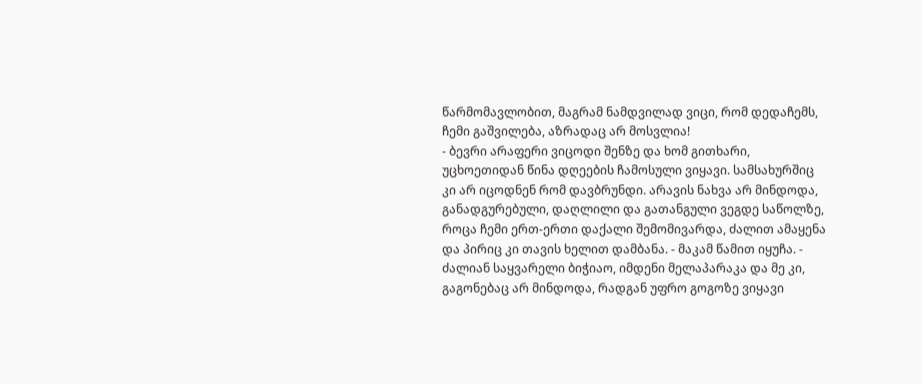წარმომავლობით, მაგრამ ნამდვილად ვიცი, რომ დედაჩემს, ჩემი გაშვილება, აზრადაც არ მოსვლია!
- ბევრი არაფერი ვიცოდი შენზე და ხომ გითხარი, უცხოეთიდან წინა დღეების ჩამოსული ვიყავი. სამსახურშიც კი არ იცოდნენ რომ დავბრუნდი. არავის ნახვა არ მინდოდა, განადგურებული, დაღლილი და გათანგული ვეგდე საწოლზე, როცა ჩემი ერთ-ერთი დაქალი შემომივარდა, ძალით ამაყენა და პირიც კი თავის ხელით დამბანა. - მაკამ წამით იყუჩა. - ძალიან საყვარელი ბიჭიაო, იმდენი მელაპარაკა და მე კი, გაგონებაც არ მინდოდა, რადგან უფრო გოგოზე ვიყავი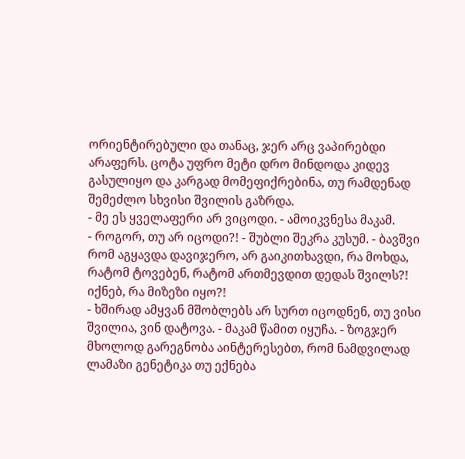ორიენტირებული და თანაც, ჯერ არც ვაპირებდი არაფერს. ცოტა უფრო მეტი დრო მინდოდა კიდევ გასულიყო და კარგად მომეფიქრებინა, თუ რამდენად შემეძლო სხვისი შვილის გაზრდა.
- მე ეს ყველაფერი არ ვიცოდი. - ამოიკვნესა მაკამ.
- როგორ, თუ არ იცოდი?! - შუბლი შეკრა კუსუმ. - ბავშვი რომ აგყავდა დავიჯერო, არ გაიკითხავდი, რა მოხდა, რატომ ტოვებენ, რატომ ართმევდით დედას შვილს?! იქნებ, რა მიზეზი იყო?!
- ხშირად ამყვან მშობლებს არ სურთ იცოდნენ, თუ ვისი შვილია, ვინ დატოვა. - მაკამ წამით იყუჩა. - ზოგჯერ მხოლოდ გარეგნობა აინტერესებთ, რომ ნამდვილად ლამაზი გენეტიკა თუ ექნება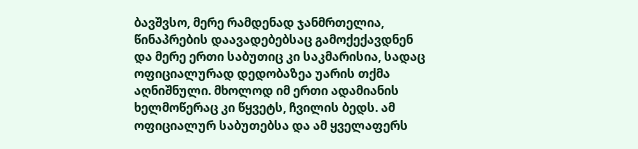ბავშვსო, მერე რამდენად ჯანმრთელია, წინაპრების დაავადებებსაც გამოქექავდნენ და მერე ერთი საბუთიც კი საკმარისია, სადაც ოფიციალურად დედობაზეა უარის თქმა აღნიშნული. მხოლოდ იმ ერთი ადამიანის ხელმოწერაც კი წყვეტს, ჩვილის ბედს. ამ ოფიციალურ საბუთებსა და ამ ყველაფერს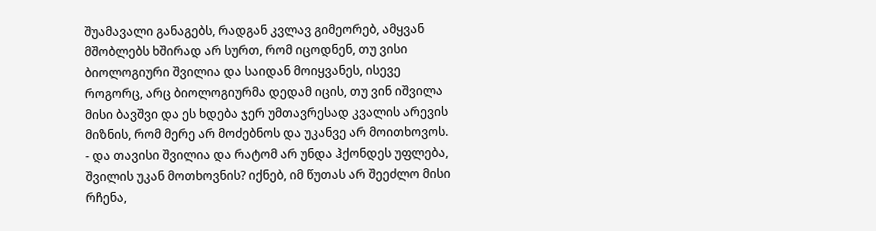შუამავალი განაგებს, რადგან კვლავ გიმეორებ, ამყვან მშობლებს ხშირად არ სურთ, რომ იცოდნენ, თუ ვისი ბიოლოგიური შვილია და საიდან მოიყვანეს, ისევე როგორც, არც ბიოლოგიურმა დედამ იცის, თუ ვინ იშვილა მისი ბავშვი და ეს ხდება ჯერ უმთავრესად კვალის არევის მიზნის, რომ მერე არ მოძებნოს და უკანვე არ მოითხოვოს.
- და თავისი შვილია და რატომ არ უნდა ჰქონდეს უფლება, შვილის უკან მოთხოვნის? იქნებ, იმ წუთას არ შეეძლო მისი რჩენა,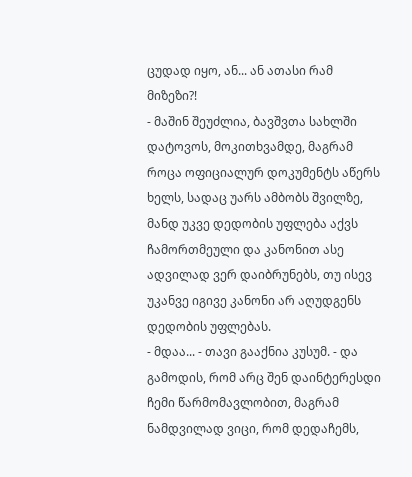ცუდად იყო, ან... ან ათასი რამ მიზეზი?!
- მაშინ შეუძლია, ბავშვთა სახლში დატოვოს, მოკითხვამდე, მაგრამ როცა ოფიციალურ დოკუმენტს აწერს ხელს, სადაც უარს ამბობს შვილზე, მანდ უკვე დედობის უფლება აქვს ჩამორთმეული და კანონით ასე ადვილად ვერ დაიბრუნებს, თუ ისევ უკანვე იგივე კანონი არ აღუდგენს დედობის უფლებას.
- მდაა... - თავი გააქნია კუსუმ. - და გამოდის, რომ არც შენ დაინტერესდი ჩემი წარმომავლობით, მაგრამ ნამდვილად ვიცი, რომ დედაჩემს,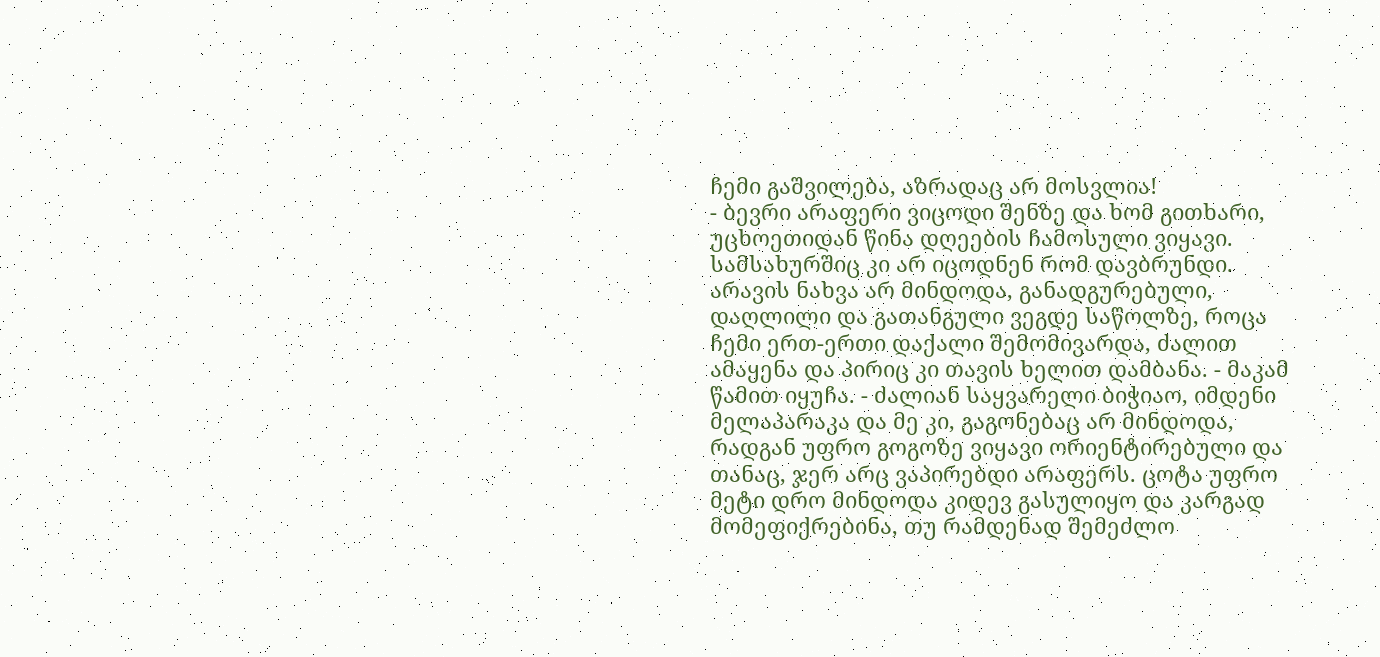ჩემი გაშვილება, აზრადაც არ მოსვლია!
- ბევრი არაფერი ვიცოდი შენზე და ხომ გითხარი, უცხოეთიდან წინა დღეების ჩამოსული ვიყავი. სამსახურშიც კი არ იცოდნენ რომ დავბრუნდი. არავის ნახვა არ მინდოდა, განადგურებული, დაღლილი და გათანგული ვეგდე საწოლზე, როცა ჩემი ერთ-ერთი დაქალი შემომივარდა, ძალით ამაყენა და პირიც კი თავის ხელით დამბანა. - მაკამ წამით იყუჩა. - ძალიან საყვარელი ბიჭიაო, იმდენი მელაპარაკა და მე კი, გაგონებაც არ მინდოდა, რადგან უფრო გოგოზე ვიყავი ორიენტირებული და თანაც, ჯერ არც ვაპირებდი არაფერს. ცოტა უფრო მეტი დრო მინდოდა კიდევ გასულიყო და კარგად მომეფიქრებინა, თუ რამდენად შემეძლო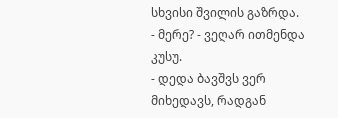სხვისი შვილის გაზრდა.
- მერე? - ვეღარ ითმენდა კუსუ.
- დედა ბავშვს ვერ მიხედავს, რადგან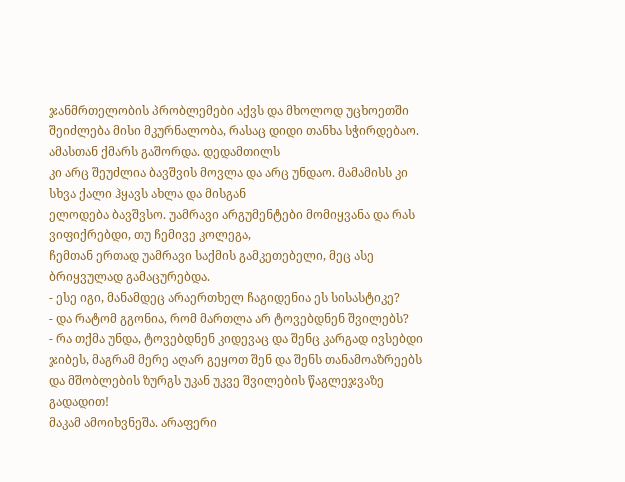ჯანმრთელობის პრობლემები აქვს და მხოლოდ უცხოეთში შეიძლება მისი მკურნალობა, რასაც დიდი თანხა სჭირდებაო. ამასთან ქმარს გაშორდა. დედამთილს
კი არც შეუძლია ბავშვის მოვლა და არც უნდაო. მამამისს კი სხვა ქალი ჰყავს ახლა და მისგან
ელოდება ბავშვსო. უამრავი არგუმენტები მომიყვანა და რას ვიფიქრებდი, თუ ჩემივე კოლეგა,
ჩემთან ერთად უამრავი საქმის გამკეთებელი, მეც ასე ბრიყვულად გამაცურებდა.
- ესე იგი, მანამდეც არაერთხელ ჩაგიდენია ეს სისასტიკე?
- და რატომ გგონია, რომ მართლა არ ტოვებდნენ შვილებს?
- რა თქმა უნდა, ტოვებდნენ კიდევაც და შენც კარგად ივსებდი ჯიბეს, მაგრამ მერე აღარ გეყოთ შენ და შენს თანამოაზრეებს და მშობლების ზურგს უკან უკვე შვილების წაგლეჯვაზე გადადით!
მაკამ ამოიხვნეშა. არაფერი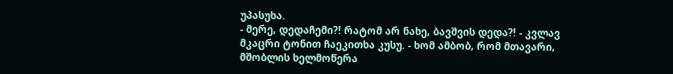უპასუხა.
- მერე, დედაჩემი?! რატომ არ ნახე, ბავშვის დედა?! - კვლავ მკაცრი ტონით ჩაეკითხა კუსუ. - ხომ ამბობ, რომ მთავარი, მშობლის ხელმოწერა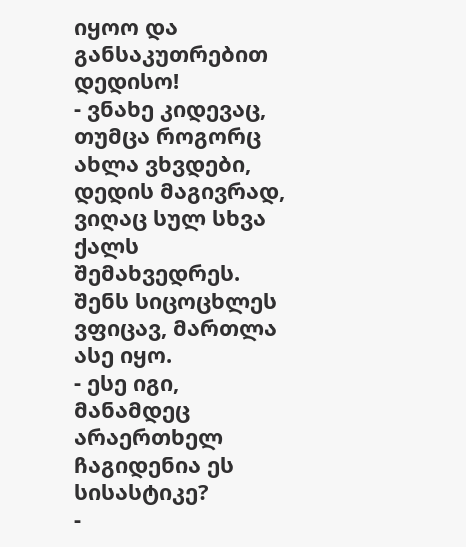იყოო და განსაკუთრებით დედისო!
- ვნახე კიდევაც, თუმცა როგორც ახლა ვხვდები, დედის მაგივრად, ვიღაც სულ სხვა ქალს შემახვედრეს. შენს სიცოცხლეს ვფიცავ, მართლა ასე იყო.
- ესე იგი, მანამდეც არაერთხელ ჩაგიდენია ეს სისასტიკე?
-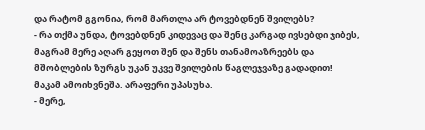და რატომ გგონია, რომ მართლა არ ტოვებდნენ შვილებს?
- რა თქმა უნდა, ტოვებდნენ კიდევაც და შენც კარგად ივსებდი ჯიბეს, მაგრამ მერე აღარ გეყოთ შენ და შენს თანამოაზრეებს და მშობლების ზურგს უკან უკვე შვილების წაგლეჯვაზე გადადით!
მაკამ ამოიხვნეშა. არაფერი უპასუხა.
- მერე,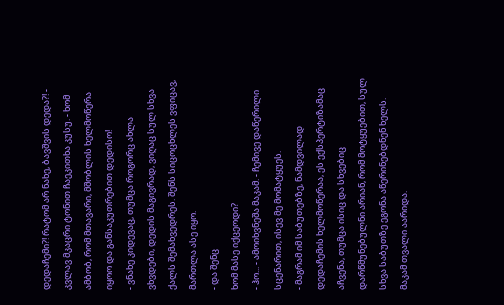დედაჩემი?! რატომ არ ნახე, ბავშვის დედა?! - კვლავ მკაცრი ტონით ჩაეკითხა კუსუ. - ხომ ამბობ, რომ მთავარი, მშობლის ხელმოწერა იყოო და განსაკუთრებით დედისო!
- ვნახე კიდევაც, თუმცა როგორც ახლა ვხვდები, დედის მაგივრად, ვიღაც სულ სხვა ქალს შემახვედრეს. შენს სიცოცხლეს ვფიცავ, მართლა ასე იყო.
- და შენც
ხომ მასე იქცეოდი?
- ჰო... - ამოიხვნეშა მაკამ. - ჩემივე დაწერილი სცენარით, ისევ მე მომატყუეს.
- მაგრამ იმ საბუთებზე, ნამდვილად დედაჩემის ხელმოწერაა, ეს ექსპერტიზამაც აჩვენა, თუმცა ისიც და სხვებიც დარწმუნებულნი არიან, რომ მოტყუებით, სულ სხვა საბუთზე ეგონა აწერინებდნენ ხელს.
მაკამ თვალი აარიდა.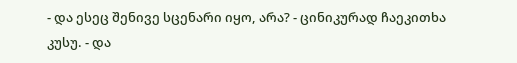- და ესეც შენივე სცენარი იყო, არა? - ცინიკურად ჩაეკითხა კუსუ. - და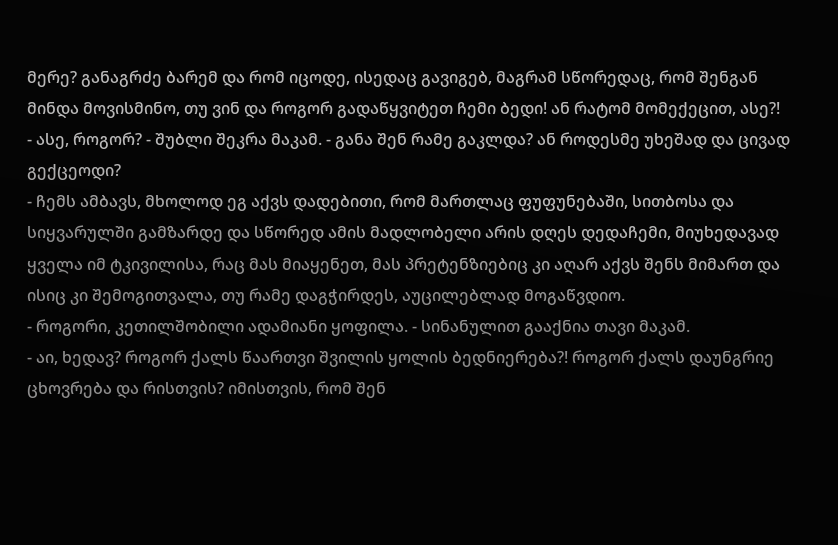მერე? განაგრძე ბარემ და რომ იცოდე, ისედაც გავიგებ, მაგრამ სწორედაც, რომ შენგან მინდა მოვისმინო, თუ ვინ და როგორ გადაწყვიტეთ ჩემი ბედი! ან რატომ მომექეცით, ასე?!
- ასე, როგორ? - შუბლი შეკრა მაკამ. - განა შენ რამე გაკლდა? ან როდესმე უხეშად და ცივად გექცეოდი?
- ჩემს ამბავს, მხოლოდ ეგ აქვს დადებითი, რომ მართლაც ფუფუნებაში, სითბოსა და სიყვარულში გამზარდე და სწორედ ამის მადლობელი არის დღეს დედაჩემი, მიუხედავად ყველა იმ ტკივილისა, რაც მას მიაყენეთ, მას პრეტენზიებიც კი აღარ აქვს შენს მიმართ და ისიც კი შემოგითვალა, თუ რამე დაგჭირდეს, აუცილებლად მოგაწვდიო.
- როგორი, კეთილშობილი ადამიანი ყოფილა. - სინანულით გააქნია თავი მაკამ.
- აი, ხედავ? როგორ ქალს წაართვი შვილის ყოლის ბედნიერება?! როგორ ქალს დაუნგრიე ცხოვრება და რისთვის? იმისთვის, რომ შენ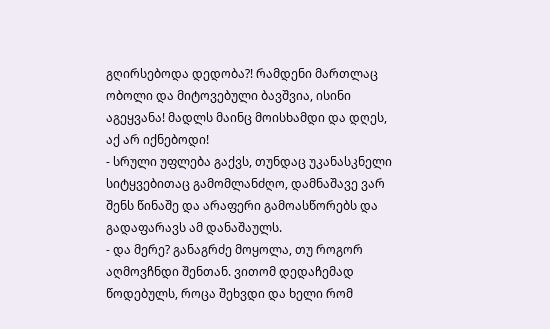გღირსებოდა დედობა?! რამდენი მართლაც ობოლი და მიტოვებული ბავშვია, ისინი აგეყვანა! მადლს მაინც მოისხამდი და დღეს, აქ არ იქნებოდი!
- სრული უფლება გაქვს, თუნდაც უკანასკნელი სიტყვებითაც გამომლანძღო, დამნაშავე ვარ შენს წინაშე და არაფერი გამოასწორებს და გადაფარავს ამ დანაშაულს.
- და მერე? განაგრძე მოყოლა, თუ როგორ აღმოვჩნდი შენთან. ვითომ დედაჩემად წოდებულს, როცა შეხვდი და ხელი რომ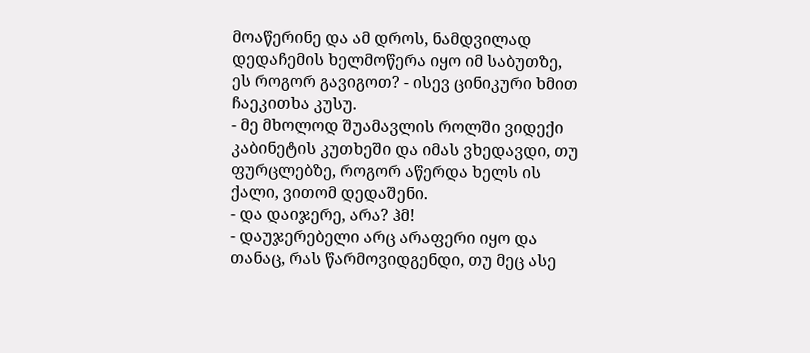მოაწერინე და ამ დროს, ნამდვილად დედაჩემის ხელმოწერა იყო იმ საბუთზე, ეს როგორ გავიგოთ? - ისევ ცინიკური ხმით ჩაეკითხა კუსუ.
- მე მხოლოდ შუამავლის როლში ვიდექი კაბინეტის კუთხეში და იმას ვხედავდი, თუ ფურცლებზე, როგორ აწერდა ხელს ის ქალი, ვითომ დედაშენი.
- და დაიჯერე, არა? ჰმ!
- დაუჯერებელი არც არაფერი იყო და თანაც, რას წარმოვიდგენდი, თუ მეც ასე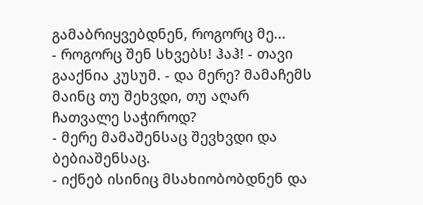გამაბრიყვებდნენ, როგორც მე...
- როგორც შენ სხვებს! ჰაჰ! - თავი გააქნია კუსუმ. - და მერე? მამაჩემს მაინც თუ შეხვდი, თუ აღარ ჩათვალე საჭიროდ?
- მერე მამაშენსაც შევხვდი და ბებიაშენსაც.
- იქნებ ისინიც მსახიობობდნენ და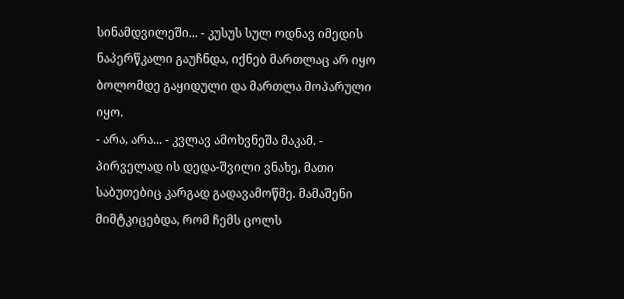სინამდვილეში... - კუსუს სულ ოდნავ იმედის ნაპერწკალი გაუჩნდა, იქნებ მართლაც არ იყო ბოლომდე გაყიდული და მართლა მოპარული იყო.
- არა, არა... - კვლავ ამოხვნეშა მაკამ. - პირველად ის დედა-შვილი ვნახე, მათი საბუთებიც კარგად გადავამოწმე. მამაშენი მიმტკიცებდა, რომ ჩემს ცოლს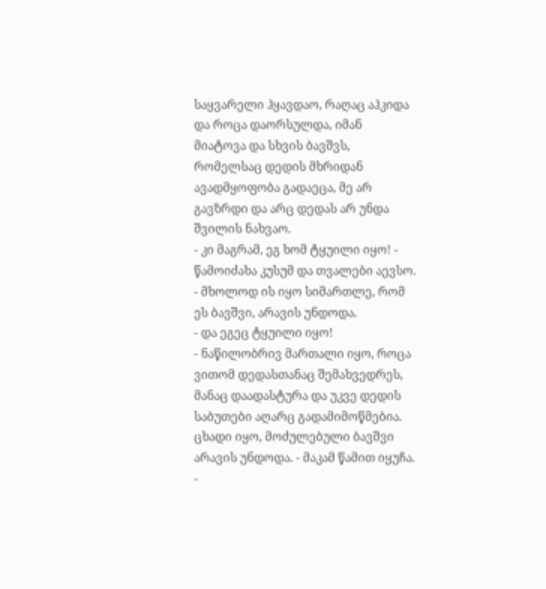საყვარელი ჰყავდაო, რაღაც აჰკიდა და როცა დაორსულდა, იმან მიატოვა და სხვის ბავშვს, რომელსაც დედის მხრიდან ავადმყოფობა გადაეცა, მე არ გავზრდი და არც დედას არ უნდა შვილის ნახვაო.
- კი მაგრამ, ეგ ხომ ტყუილი იყო! - წამოიძახა კუსუმ და თვალები აევსო.
- მხოლოდ ის იყო სიმართლე, რომ ეს ბავშვი, არავის უნდოდა.
- და ეგეც ტყუილი იყო!
- ნაწილობრივ მართალი იყო, როცა ვითომ დედასთანაც შემახვედრეს, მანაც დაადასტურა და უკვე დედის საბუთები აღარც გადამიმოწმებია. ცხადი იყო, მოძულებული ბავშვი არავის უნდოდა. - მაკამ წამით იყუჩა. -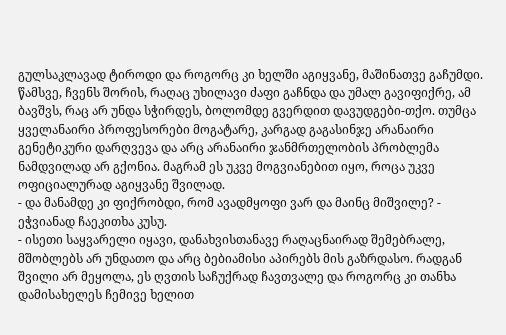გულსაკლავად ტიროდი და როგორც კი ხელში აგიყვანე, მაშინათვე გაჩუმდი. წამსვე, ჩვენს შორის, რაღაც უხილავი ძაფი გაჩნდა და უმალ გავიფიქრე, ამ ბავშვს, რაც არ უნდა სჭირდეს, ბოლომდე გვერდით დავუდგები-თქო. თუმცა ყველანაირი პროფესორები მოგატარე, კარგად გაგასინჯე არანაირი გენეტიკური დარღვევა და არც არანაირი ჯანმრთელობის პრობლემა ნამდვილად არ გქონია. მაგრამ ეს უკვე მოგვიანებით იყო, როცა უკვე ოფიციალურად აგიყვანე შვილად.
- და მანამდე კი ფიქრობდი, რომ ავადმყოფი ვარ და მაინც მიშვილე? - ეჭვიანად ჩაეკითხა კუსუ.
- ისეთი საყვარელი იყავი, დანახვისთანავე რაღაცნაირად შემებრალე, მშობლებს არ უნდათო და არც ბებიამისი აპირებს მის გაზრდასო. რადგან შვილი არ მეყოლა, ეს ღვთის საჩუქრად ჩავთვალე და როგორც კი თანხა დამისახელეს ჩემივე ხელით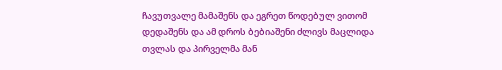ჩავუთვალე მამაშენს და ეგრეთ წოდებულ ვითომ დედაშენს და ამ დროს ბებიაშენი ძლივს მაცლიდა თვლას და პირველმა მან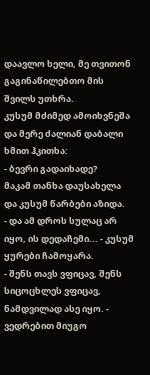დაავლო ხელი, მე თვითონ გაგინაწილებთო მის შვილს უთხრა.
კუსუმ მძიმედ ამოიხვნეშა და მერე ძალიან დაბალი ხმით ჰკითხა:
- ბევრი გადაიხადე?
მაკამ თანხა დაუსახელა და კუსუმ წარბები აზიდა.
- და ამ დროს სულაც არ იყო, ის დედაჩემი... - კუსუმ ყურები ჩამოყარა.
- შენს თავს ვფიცავ, შენს სიცოცხლეს ვფიცავ, ნამდვილად ასე იყო. - ვედრებით მიუგო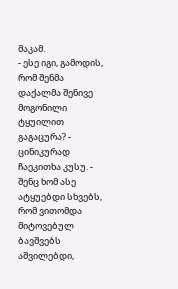მაკამ.
- ესე იგი, გამოდის, რომ შენმა დაქალმა შენივე მოგონილი ტყუილით გაგაცურა? - ცინიკურად ჩაეკითხა კუსუ. - შენც ხომ ასე ატყუებდი სხვებს, რომ ვითომდა მიტოვებულ ბავშვებს აშვილებდი,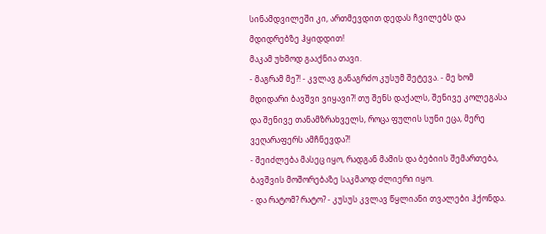სინამდვილეში კი, ართმევდით დედას ჩვილებს და მდიდრებზე ჰყიდდით!
მაკამ უხმოდ გააქნია თავი.
- მაგრამ მე?! - კვლავ განაგრძო კუსუმ შეტევა. - მე ხომ მდიდარი ბავშვი ვიყავი?! თუ შენს დაქალს, შენივე კოლეგასა და შენივე თანამზრახველს, როცა ფულის სუნი ეცა, მერე ვეღარაფერს ამჩნევდა?!
- შეიძლება მასეც იყო, რადგან მამის და ბებიის შემართება, ბავშვის მოშორებაზე საკმაოდ ძლიერი იყო.
- და რატომ? რატო? - კუსუს კვლავ წყლიანი თვალები ჰქონდა.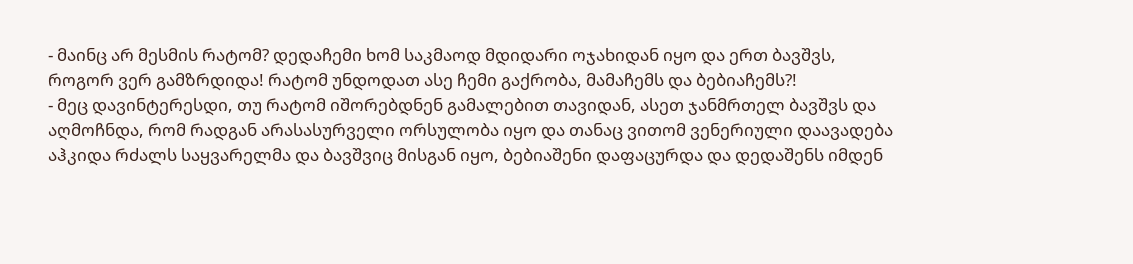- მაინც არ მესმის რატომ? დედაჩემი ხომ საკმაოდ მდიდარი ოჯახიდან იყო და ერთ ბავშვს, როგორ ვერ გამზრდიდა! რატომ უნდოდათ ასე ჩემი გაქრობა, მამაჩემს და ბებიაჩემს?!
- მეც დავინტერესდი, თუ რატომ იშორებდნენ გამალებით თავიდან, ასეთ ჯანმრთელ ბავშვს და აღმოჩნდა, რომ რადგან არასასურველი ორსულობა იყო და თანაც ვითომ ვენერიული დაავადება აჰკიდა რძალს საყვარელმა და ბავშვიც მისგან იყო, ბებიაშენი დაფაცურდა და დედაშენს იმდენ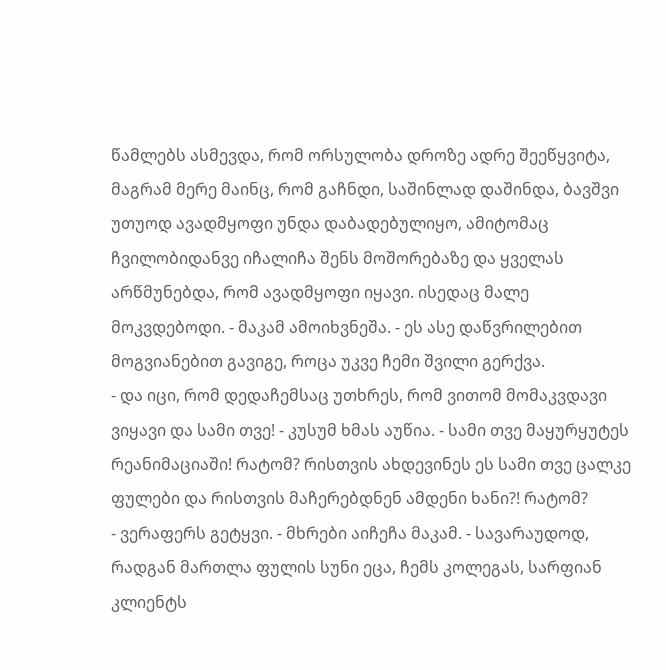წამლებს ასმევდა, რომ ორსულობა დროზე ადრე შეეწყვიტა, მაგრამ მერე მაინც, რომ გაჩნდი, საშინლად დაშინდა, ბავშვი უთუოდ ავადმყოფი უნდა დაბადებულიყო, ამიტომაც ჩვილობიდანვე იჩალიჩა შენს მოშორებაზე და ყველას არწმუნებდა, რომ ავადმყოფი იყავი. ისედაც მალე მოკვდებოდი. - მაკამ ამოიხვნეშა. - ეს ასე დაწვრილებით მოგვიანებით გავიგე, როცა უკვე ჩემი შვილი გერქვა.
- და იცი, რომ დედაჩემსაც უთხრეს, რომ ვითომ მომაკვდავი ვიყავი და სამი თვე! - კუსუმ ხმას აუწია. - სამი თვე მაყურყუტეს რეანიმაციაში! რატომ? რისთვის ახდევინეს ეს სამი თვე ცალკე ფულები და რისთვის მაჩერებდნენ ამდენი ხანი?! რატომ?
- ვერაფერს გეტყვი. - მხრები აიჩეჩა მაკამ. - სავარაუდოდ, რადგან მართლა ფულის სუნი ეცა, ჩემს კოლეგას, სარფიან კლიენტს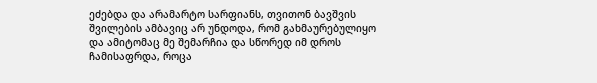ეძებდა და არამარტო სარფიანს, თვითონ ბავშვის შვილების ამბავიც არ უნდოდა, რომ გახმაურებულიყო და ამიტომაც მე შემარჩია და სწორედ იმ დროს ჩამისაფრდა, როცა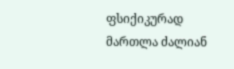ფსიქიკურად მართლა ძალიან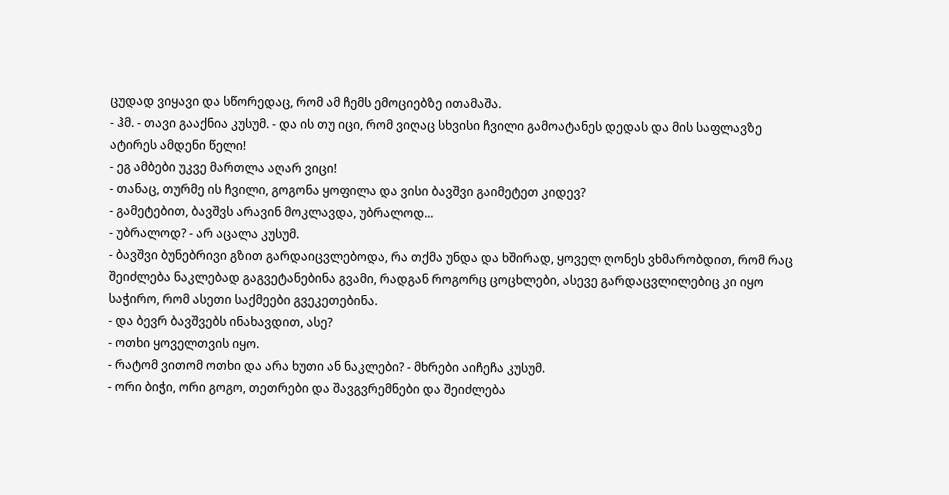ცუდად ვიყავი და სწორედაც, რომ ამ ჩემს ემოციებზე ითამაშა.
- ჰმ. - თავი გააქნია კუსუმ. - და ის თუ იცი, რომ ვიღაც სხვისი ჩვილი გამოატანეს დედას და მის საფლავზე ატირეს ამდენი წელი!
- ეგ ამბები უკვე მართლა აღარ ვიცი!
- თანაც, თურმე ის ჩვილი, გოგონა ყოფილა და ვისი ბავშვი გაიმეტეთ კიდევ?
- გამეტებით, ბავშვს არავინ მოკლავდა, უბრალოდ...
- უბრალოდ? - არ აცალა კუსუმ.
- ბავშვი ბუნებრივი გზით გარდაიცვლებოდა, რა თქმა უნდა და ხშირად, ყოველ ღონეს ვხმარობდით, რომ რაც შეიძლება ნაკლებად გაგვეტანებინა გვამი, რადგან როგორც ცოცხლები, ასევე გარდაცვლილებიც კი იყო საჭირო, რომ ასეთი საქმეები გვეკეთებინა.
- და ბევრ ბავშვებს ინახავდით, ასე?
- ოთხი ყოველთვის იყო.
- რატომ ვითომ ოთხი და არა ხუთი ან ნაკლები? - მხრები აიჩეჩა კუსუმ.
- ორი ბიჭი, ორი გოგო, თეთრები და შავგვრემნები და შეიძლება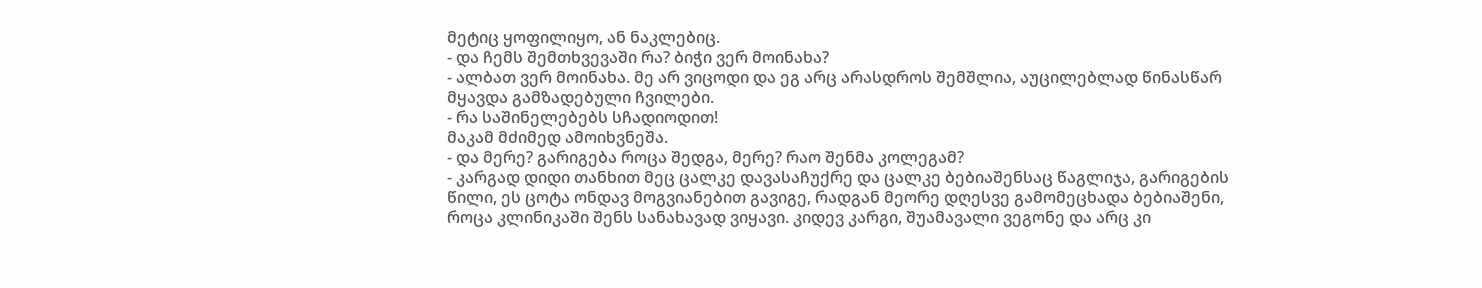მეტიც ყოფილიყო, ან ნაკლებიც.
- და ჩემს შემთხვევაში რა? ბიჭი ვერ მოინახა?
- ალბათ ვერ მოინახა. მე არ ვიცოდი და ეგ არც არასდროს შემშლია, აუცილებლად წინასწარ მყავდა გამზადებული ჩვილები.
- რა საშინელებებს სჩადიოდით!
მაკამ მძიმედ ამოიხვნეშა.
- და მერე? გარიგება როცა შედგა, მერე? რაო შენმა კოლეგამ?
- კარგად დიდი თანხით მეც ცალკე დავასაჩუქრე და ცალკე ბებიაშენსაც წაგლიჯა, გარიგების წილი, ეს ცოტა ონდავ მოგვიანებით გავიგე, რადგან მეორე დღესვე გამომეცხადა ბებიაშენი, როცა კლინიკაში შენს სანახავად ვიყავი. კიდევ კარგი, შუამავალი ვეგონე და არც კი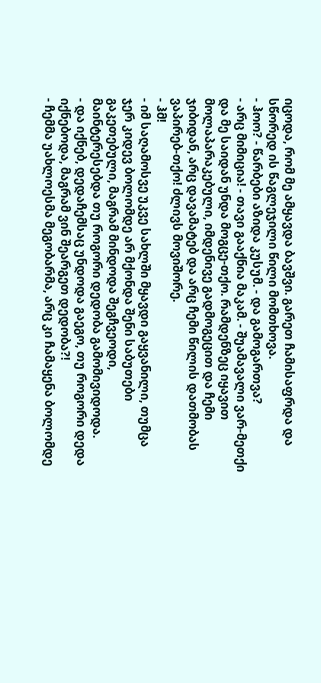იცოდა, რომ მე ამყავდა ბავშვი. გარეთ ჩამისაფრდა და სწორედ ის წაგლეჯილი წილი მომთხოვა.
- ჰოო? - წარბები აზიდა კუსუმ. - და გამოგართვა?
- არც მიმიცია! - თავი გააქნია მაკამ. - შუამავალი ვარ-მეთქი და მე საიდან უნდა მოგცე-თქო. რამდენზეც იყავით მოლაპარაკებული, იმდენივე გადმოგეცით და ჩემი ჯიბიდან, არც დავამატებ და არც ჩემი წილის დათმობას ვაპირებ-თქო! ძლივს მოვიშორე.
- ჰმ!
- იმ საღამოსვე უკვე სახლში მყავდი გაყვანილი, თუმცა ჯერ კიდევ ბოლომდე არ მქონდა შენი საბუთები გაკეთებული, მაგრამ მინდოდა შეგჩვეოდი, მაინტერესებდა თუ როგორი დედობა გამომივიდოდა.
- და იქნებ, დედაჩემსაც უნდოდა გაეგო, თუ როგორი დედა იქნებოდა, მაგრამ ვინ შეარგეთ დედობა?!
- ჩემმა უახლოესმა მეგობარმა, არც კი ჩამაყენა ბოლომდე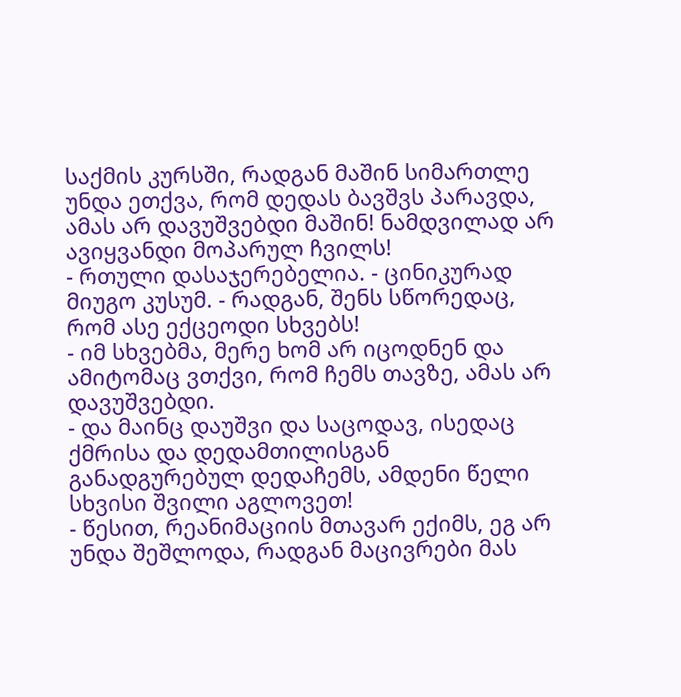საქმის კურსში, რადგან მაშინ სიმართლე უნდა ეთქვა, რომ დედას ბავშვს პარავდა, ამას არ დავუშვებდი მაშინ! ნამდვილად არ ავიყვანდი მოპარულ ჩვილს!
- რთული დასაჯერებელია. - ცინიკურად მიუგო კუსუმ. - რადგან, შენს სწორედაც, რომ ასე ექცეოდი სხვებს!
- იმ სხვებმა, მერე ხომ არ იცოდნენ და ამიტომაც ვთქვი, რომ ჩემს თავზე, ამას არ დავუშვებდი.
- და მაინც დაუშვი და საცოდავ, ისედაც ქმრისა და დედამთილისგან განადგურებულ დედაჩემს, ამდენი წელი სხვისი შვილი აგლოვეთ!
- წესით, რეანიმაციის მთავარ ექიმს, ეგ არ უნდა შეშლოდა, რადგან მაცივრები მას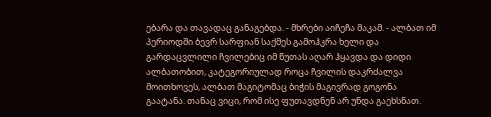ებარა და თავადაც განაგებდა. - მხრები აიჩეჩა მაკამ. - ალბათ იმ პერიოდში ბევრ სარფიან საქმეს გამოჰკრა ხელი და გარდაცვლილი ჩვილებიც იმ წუთას აღარ ჰყავდა და დიდი ალბათობით, კატეგორიულად როცა ჩვილის დაკრძალვა მოითხოვეს, ალბათ მაგიტომაც ბიჭის მაგივრად გოგონა გაატანა. თანაც ვიცი, რომ ისე ფუთავდნენ არ უნდა გაეხსნათ.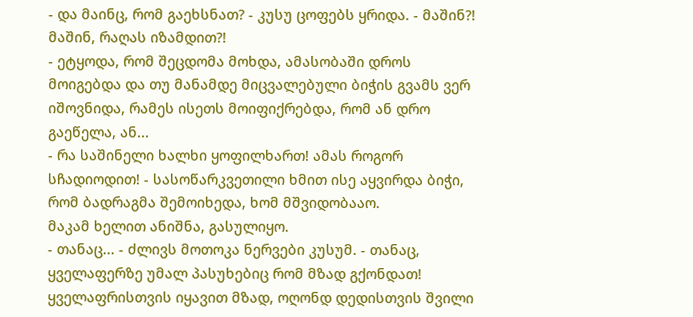- და მაინც, რომ გაეხსნათ? - კუსუ ცოფებს ყრიდა. - მაშინ?! მაშინ, რაღას იზამდით?!
- ეტყოდა, რომ შეცდომა მოხდა, ამასობაში დროს მოიგებდა და თუ მანამდე მიცვალებული ბიჭის გვამს ვერ იშოვნიდა, რამეს ისეთს მოიფიქრებდა, რომ ან დრო გაეწელა, ან...
- რა საშინელი ხალხი ყოფილხართ! ამას როგორ სჩადიოდით! - სასოწარკვეთილი ხმით ისე აყვირდა ბიჭი, რომ ბადრაგმა შემოიხედა, ხომ მშვიდობააო.
მაკამ ხელით ანიშნა, გასულიყო.
- თანაც... - ძლივს მოთოკა ნერვები კუსუმ. - თანაც, ყველაფერზე უმალ პასუხებიც რომ მზად გქონდათ! ყველაფრისთვის იყავით მზად, ოღონდ დედისთვის შვილი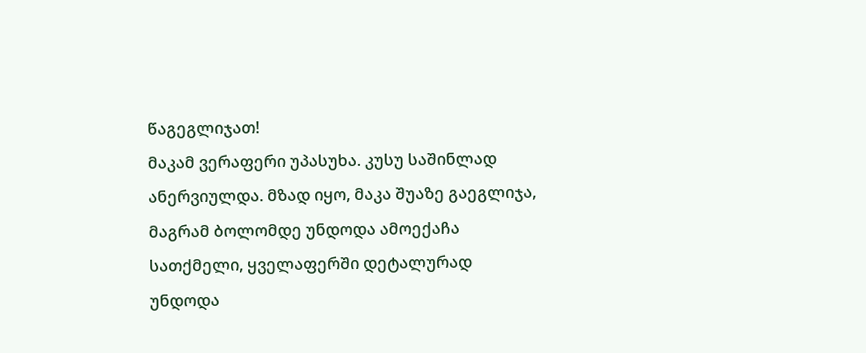წაგეგლიჯათ!
მაკამ ვერაფერი უპასუხა. კუსუ საშინლად ანერვიულდა. მზად იყო, მაკა შუაზე გაეგლიჯა, მაგრამ ბოლომდე უნდოდა ამოექაჩა სათქმელი, ყველაფერში დეტალურად უნდოდა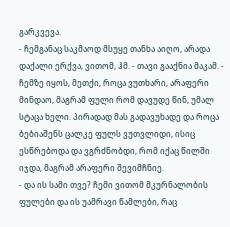გარკვევა.
- ჩემგანაც საკმაოდ მსუყე თანხა აიღო, არადა დაქალი ერქვა, ვითომ, ჰმ. - თავი გააქნია მაკამ. - ჩემზე იყოს, მეთქი, როცა ვუთხარი, არაფერი მინდაო, მაგრამ ფული რომ დავუდე წინ, უმალ სტაცა ხელი. პირადად მას გადავუხადე და როცა ბებიაშენს ცალკე ფულს ვუთვლიდი, ისიც ესწრებოდა და ვგრძნობდი, რომ იქაც წილში იჯდა, მაგრამ არაფერი შევიმჩნიე.
- და ის სამი თვე? ჩემი ვითომ მკურნალობის ფულები და ის უამრავი წამლები, რაც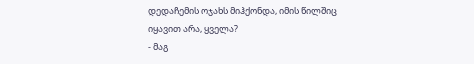დედაჩემის ოჯახს მიჰქონდა, იმის წილშიც იყავით არა, ყველა?
- მაგ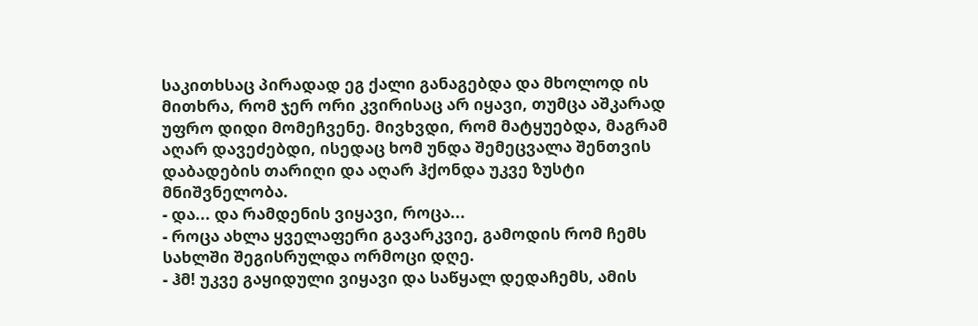საკითხსაც პირადად ეგ ქალი განაგებდა და მხოლოდ ის მითხრა, რომ ჯერ ორი კვირისაც არ იყავი, თუმცა აშკარად უფრო დიდი მომეჩვენე. მივხვდი, რომ მატყუებდა, მაგრამ აღარ დავეძებდი, ისედაც ხომ უნდა შემეცვალა შენთვის დაბადების თარიღი და აღარ ჰქონდა უკვე ზუსტი მნიშვნელობა.
- და... და რამდენის ვიყავი, როცა...
- როცა ახლა ყველაფერი გავარკვიე, გამოდის რომ ჩემს სახლში შეგისრულდა ორმოცი დღე.
- ჰმ! უკვე გაყიდული ვიყავი და საწყალ დედაჩემს, ამის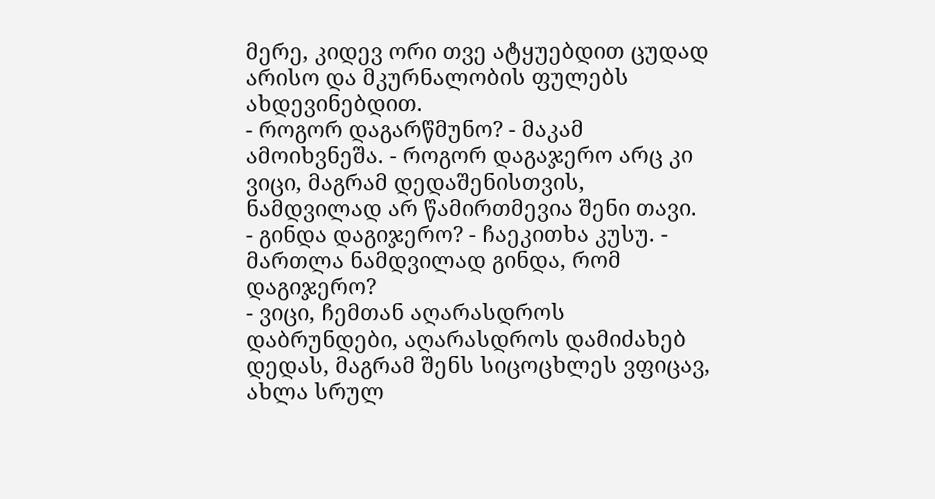მერე, კიდევ ორი თვე ატყუებდით ცუდად არისო და მკურნალობის ფულებს ახდევინებდით.
- როგორ დაგარწმუნო? - მაკამ ამოიხვნეშა. - როგორ დაგაჯერო არც კი ვიცი, მაგრამ დედაშენისთვის, ნამდვილად არ წამირთმევია შენი თავი.
- გინდა დაგიჯერო? - ჩაეკითხა კუსუ. - მართლა ნამდვილად გინდა, რომ დაგიჯერო?
- ვიცი, ჩემთან აღარასდროს დაბრუნდები, აღარასდროს დამიძახებ დედას, მაგრამ შენს სიცოცხლეს ვფიცავ, ახლა სრულ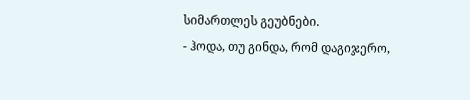სიმართლეს გეუბნები.
- ჰოდა, თუ გინდა, რომ დაგიჯერო,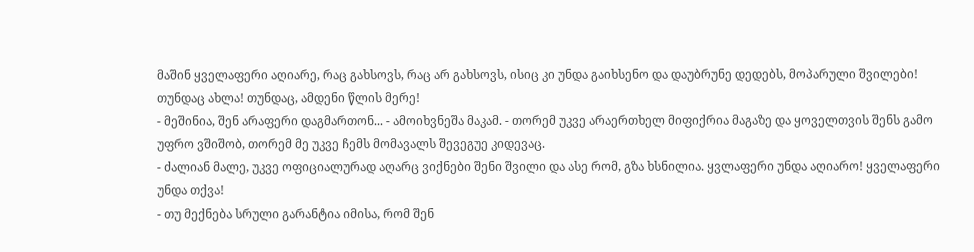მაშინ ყველაფერი აღიარე, რაც გახსოვს, რაც არ გახსოვს, ისიც კი უნდა გაიხსენო და დაუბრუნე დედებს, მოპარული შვილები! თუნდაც ახლა! თუნდაც, ამდენი წლის მერე!
- მეშინია, შენ არაფერი დაგმართონ... - ამოიხვნეშა მაკამ. - თორემ უკვე არაერთხელ მიფიქრია მაგაზე და ყოველთვის შენს გამო უფრო ვშიშობ, თორემ მე უკვე ჩემს მომავალს შევეგუე კიდევაც.
- ძალიან მალე, უკვე ოფიციალურად აღარც ვიქნები შენი შვილი და ასე რომ, გზა ხსნილია. ყვლაფერი უნდა აღიარო! ყველაფერი უნდა თქვა!
- თუ მექნება სრული გარანტია იმისა, რომ შენ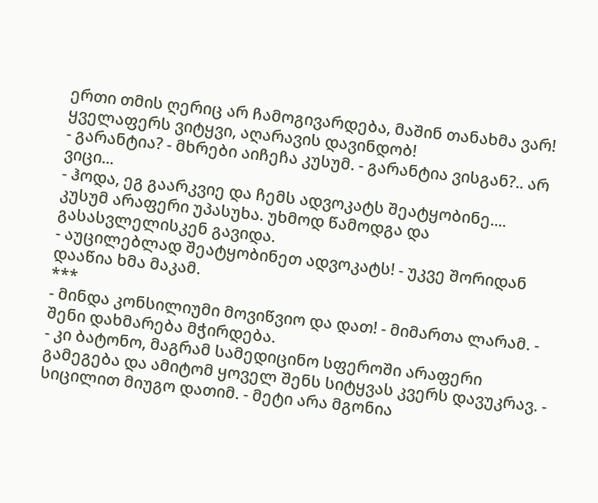ერთი თმის ღერიც არ ჩამოგივარდება, მაშინ თანახმა ვარ! ყველაფერს ვიტყვი, აღარავის დავინდობ!
- გარანტია? - მხრები აიჩეჩა კუსუმ. - გარანტია ვისგან?.. არ ვიცი...
- ჰოდა, ეგ გაარკვიე და ჩემს ადვოკატს შეატყობინე....
კუსუმ არაფერი უპასუხა. უხმოდ წამოდგა და გასასვლელისკენ გავიდა.
- აუცილებლად შეატყობინეთ ადვოკატს! - უკვე შორიდან დააწია ხმა მაკამ.
***
- მინდა კონსილიუმი მოვიწვიო და დათ! - მიმართა ლარამ. - შენი დახმარება მჭირდება.
- კი ბატონო, მაგრამ სამედიცინო სფეროში არაფერი გამეგება და ამიტომ ყოველ შენს სიტყვას კვერს დავუკრავ. - სიცილით მიუგო დათიმ. - მეტი არა მგონია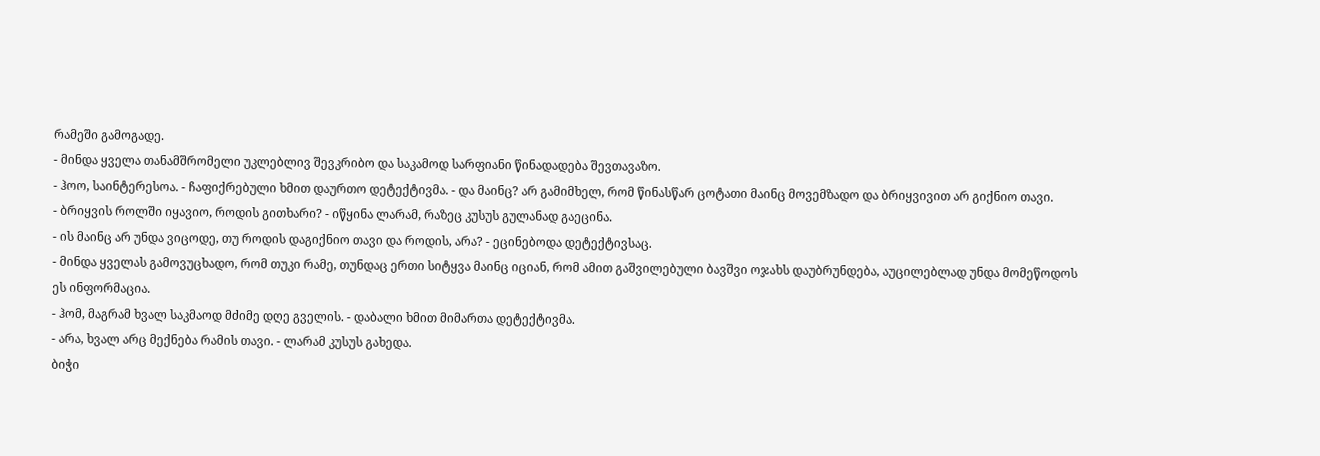რამეში გამოგადე.
- მინდა ყველა თანამშრომელი უკლებლივ შევკრიბო და საკამოდ სარფიანი წინადადება შევთავაზო.
- ჰოო, საინტერესოა. - ჩაფიქრებული ხმით დაურთო დეტექტივმა. - და მაინც? არ გამიმხელ, რომ წინასწარ ცოტათი მაინც მოვემზადო და ბრიყვივით არ გიქნიო თავი.
- ბრიყვის როლში იყავიო, როდის გითხარი? - იწყინა ლარამ, რაზეც კუსუს გულანად გაეცინა.
- ის მაინც არ უნდა ვიცოდე, თუ როდის დაგიქნიო თავი და როდის, არა? - ეცინებოდა დეტექტივსაც.
- მინდა ყველას გამოვუცხადო, რომ თუკი რამე, თუნდაც ერთი სიტყვა მაინც იციან, რომ ამით გაშვილებული ბავშვი ოჯახს დაუბრუნდება, აუცილებლად უნდა მომეწოდოს ეს ინფორმაცია.
- ჰომ, მაგრამ ხვალ საკმაოდ მძიმე დღე გველის. - დაბალი ხმით მიმართა დეტექტივმა.
- არა, ხვალ არც მექნება რამის თავი. - ლარამ კუსუს გახედა.
ბიჭი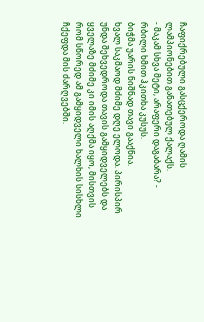ჩაფიქრებული გასცქეროდა ღამის ლამპიონებით განათებულ ქალაქს.
- მაკამ სხვა მეტი, არაფერი დაგაბარა? - რბილი ხმით ჰკითხა კუსუს.
ბიჭმა უარის ნიშნად თავი გააქნია.
ხვალ საკმაოდ მძიმე დღე ელოდა. პირისპირ უნდა შეხვედროდა თავის გამყიდველებს და ყველაზე მძიმე კი იმის აღქმა იყო, მისთვის რომ სწორედ ამ გამყიდველი ხალხის სისხლი ჩქეფდა მის ძარღვებში.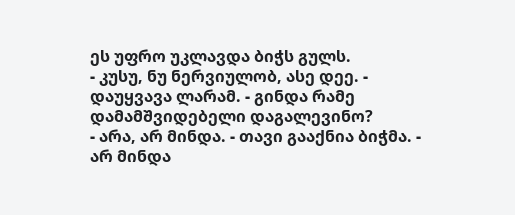ეს უფრო უკლავდა ბიჭს გულს.
- კუსუ, ნუ ნერვიულობ, ასე დეე. - დაუყვავა ლარამ. - გინდა რამე დამამშვიდებელი დაგალევინო?
- არა, არ მინდა. - თავი გააქნია ბიჭმა. - არ მინდა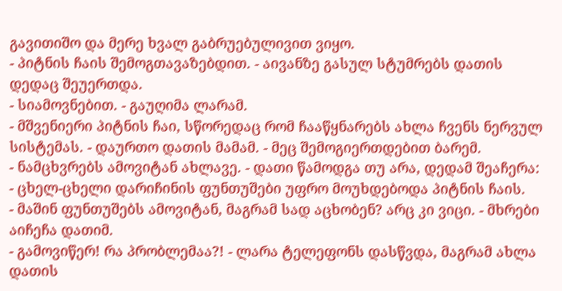გავითიშო და მერე ხვალ გაბრუებულივით ვიყო.
- პიტნის ჩაის შემოგთავაზებდით. - აივანზე გასულ სტუმრებს დათის დედაც შეუერთდა.
- სიამოვნებით. - გაუღიმა ლარამ.
- მშვენიერი პიტნის ჩაი, სწორედაც რომ ჩააწყნარებს ახლა ჩვენს ნერვულ სისტემას. - დაურთო დათის მამამ. - მეც შემოგიერთდებით ბარემ.
- ნამცხვრებს ამოვიტან ახლავე. - დათი წამოდგა თუ არა, დედამ შეაჩერა:
- ცხელ-ცხელი დარიჩინის ფუნთუშები უფრო მოუხდებოდა პიტნის ჩაის.
- მაშინ ფუნთუშებს ამოვიტან, მაგრამ სად აცხობენ? არც კი ვიცი. - მხრები აიჩეჩა დათიმ.
- გამოვიწერ! რა პრობლემაა?! - ლარა ტელეფონს დასწვდა, მაგრამ ახლა დათის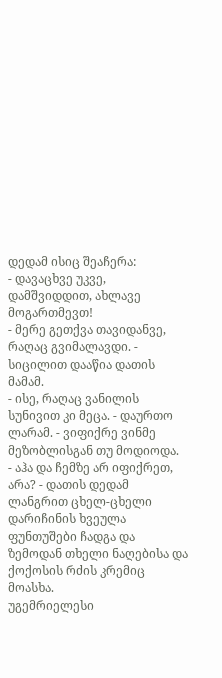დედამ ისიც შეაჩერა:
- დავაცხვე უკვე, დამშვიდდით, ახლავე მოგართმევთ!
- მერე გეთქვა თავიდანვე, რაღაც გვიმალავდი. - სიცილით დააწია დათის მამამ.
- ისე, რაღაც ვანილის სუნივით კი მეცა. - დაურთო ლარამ. - ვიფიქრე ვინმე მეზობლისგან თუ მოდიოდა.
- აჰა და ჩემზე არ იფიქრეთ, არა? - დათის დედამ ლანგრით ცხელ-ცხელი დარიჩინის ხვეულა ფუნთუშები ჩადგა და ზემოდან თხელი ნაღებისა და ქოქოსის რძის კრემიც მოასხა.
უგემრიელესი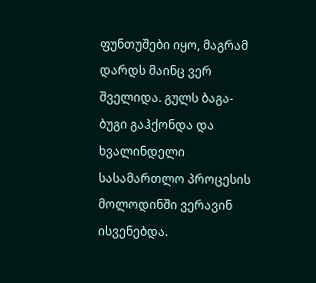ფუნთუშები იყო, მაგრამ დარდს მაინც ვერ შველიდა. გულს ბაგა-ბუგი გაჰქონდა და ხვალინდელი სასამართლო პროცესის მოლოდინში ვერავინ ისვენებდა.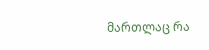მართლაც რა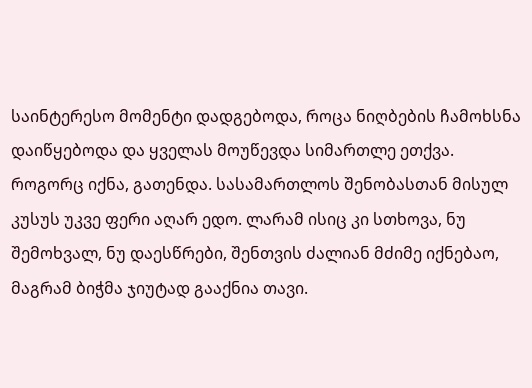საინტერესო მომენტი დადგებოდა, როცა ნიღბების ჩამოხსნა დაიწყებოდა და ყველას მოუწევდა სიმართლე ეთქვა.
როგორც იქნა, გათენდა. სასამართლოს შენობასთან მისულ კუსუს უკვე ფერი აღარ ედო. ლარამ ისიც კი სთხოვა, ნუ შემოხვალ, ნუ დაესწრები, შენთვის ძალიან მძიმე იქნებაო, მაგრამ ბიჭმა ჯიუტად გააქნია თავი.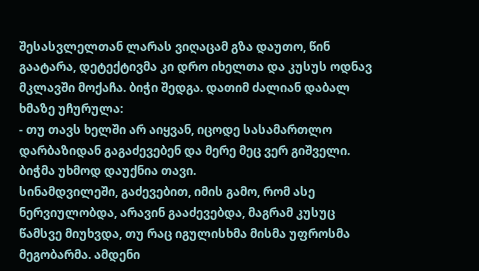შესასვლელთან ლარას ვიღაცამ გზა დაუთო, წინ გაატარა, დეტექტივმა კი დრო იხელთა და კუსუს ოდნავ მკლავში მოქაჩა. ბიჭი შედგა. დათიმ ძალიან დაბალ ხმაზე უჩურულა:
- თუ თავს ხელში არ აიყვან, იცოდე სასამართლო დარბაზიდან გაგაძევებენ და მერე მეც ვერ გიშველი.
ბიჭმა უხმოდ დაუქნია თავი.
სინამდვილეში, გაძევებით, იმის გამო, რომ ასე ნერვიულობდა, არავინ გააძევებდა, მაგრამ კუსუც წამსვე მიუხვდა, თუ რაც იგულისხმა მისმა უფროსმა მეგობარმა. ამდენი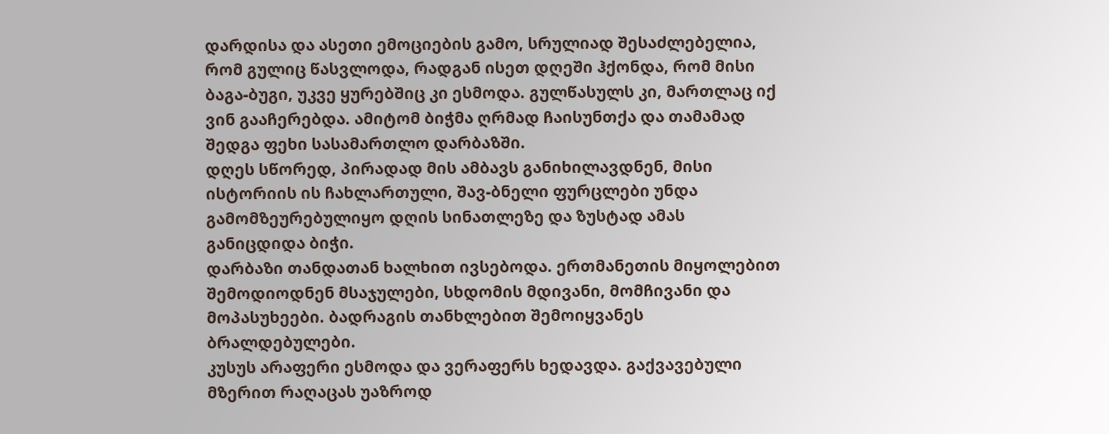დარდისა და ასეთი ემოციების გამო, სრულიად შესაძლებელია, რომ გულიც წასვლოდა, რადგან ისეთ დღეში ჰქონდა, რომ მისი ბაგა-ბუგი, უკვე ყურებშიც კი ესმოდა. გულწასულს კი, მართლაც იქ ვინ გააჩერებდა. ამიტომ ბიჭმა ღრმად ჩაისუნთქა და თამამად შედგა ფეხი სასამართლო დარბაზში.
დღეს სწორედ, პირადად მის ამბავს განიხილავდნენ, მისი ისტორიის ის ჩახლართული, შავ-ბნელი ფურცლები უნდა გამომზეურებულიყო დღის სინათლეზე და ზუსტად ამას განიცდიდა ბიჭი.
დარბაზი თანდათან ხალხით ივსებოდა. ერთმანეთის მიყოლებით შემოდიოდნენ მსაჯულები, სხდომის მდივანი, მომჩივანი და მოპასუხეები. ბადრაგის თანხლებით შემოიყვანეს ბრალდებულები.
კუსუს არაფერი ესმოდა და ვერაფერს ხედავდა. გაქვავებული მზერით რაღაცას უაზროდ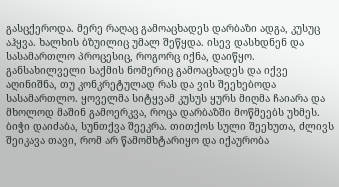გასცქეროდა. მერე რაღაც გამოაცხადეს დარბაზი ადგა, კუსუც აჰყვა. ხალხის ბზუილიც უმალ შეწყდა. ისევ დასხდნენ და სასამართლო პროცესიც, როგორც იქნა, დაიწყო.
განსახილველი საქმის ნომერიც გამოაცხადეს და იქვე აღინიშნა, თუ კონკრეტულად რას და ვის შეეხებოდა სასამართლო. ყოველმა სიტყვამ კუსუს ყურს მიღმა ჩაიარა და მხოლოდ მაშინ გამოერკვა, როცა დარბაზში მოწმეებს უხმეს. ბიჭი დაიძაბა, სუნთქვა შეეკრა. თითქოს სული შეეხუთა, ძლივს შეიკავა თავი, რომ არ წამომხტარიყო და იქაურობა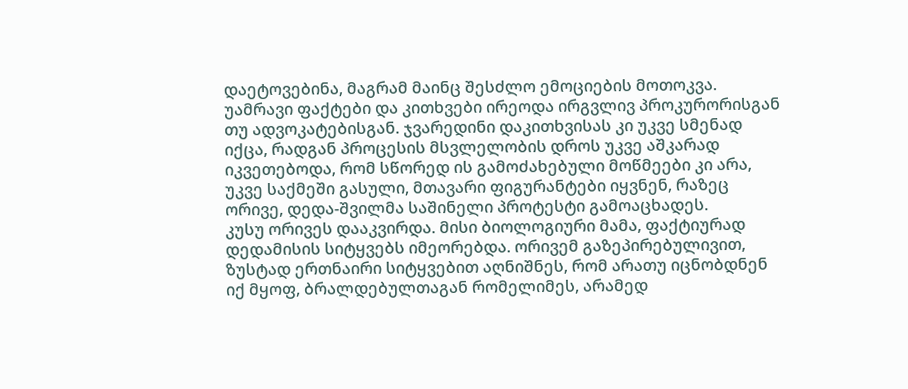დაეტოვებინა, მაგრამ მაინც შესძლო ემოციების მოთოკვა.
უამრავი ფაქტები და კითხვები ირეოდა ირგვლივ პროკურორისგან თუ ადვოკატებისგან. ჯვარედინი დაკითხვისას კი უკვე სმენად იქცა, რადგან პროცესის მსვლელობის დროს უკვე აშკარად იკვეთებოდა, რომ სწორედ ის გამოძახებული მოწმეები კი არა, უკვე საქმეში გასული, მთავარი ფიგურანტები იყვნენ, რაზეც ორივე, დედა-შვილმა საშინელი პროტესტი გამოაცხადეს.
კუსუ ორივეს დააკვირდა. მისი ბიოლოგიური მამა, ფაქტიურად დედამისის სიტყვებს იმეორებდა. ორივემ გაზეპირებულივით, ზუსტად ერთნაირი სიტყვებით აღნიშნეს, რომ არათუ იცნობდნენ იქ მყოფ, ბრალდებულთაგან რომელიმეს, არამედ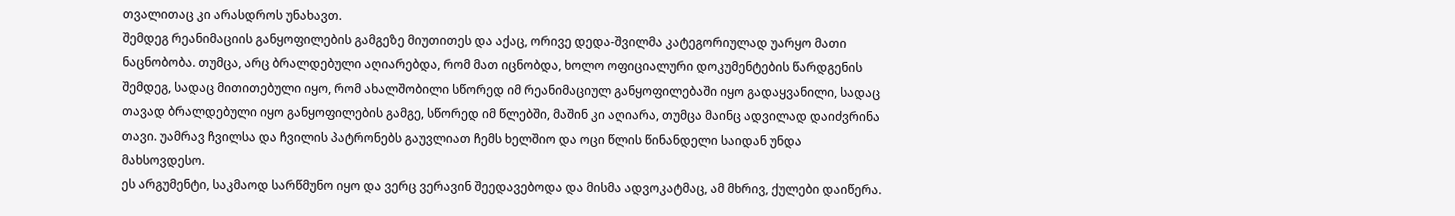თვალითაც კი არასდროს უნახავთ.
შემდეგ რეანიმაციის განყოფილების გამგეზე მიუთითეს და აქაც, ორივე დედა-შვილმა კატეგორიულად უარყო მათი ნაცნობობა. თუმცა, არც ბრალდებული აღიარებდა, რომ მათ იცნობდა, ხოლო ოფიციალური დოკუმენტების წარდგენის შემდეგ, სადაც მითითებული იყო, რომ ახალშობილი სწორედ იმ რეანიმაციულ განყოფილებაში იყო გადაყვანილი, სადაც თავად ბრალდებული იყო განყოფილების გამგე, სწორედ იმ წლებში, მაშინ კი აღიარა, თუმცა მაინც ადვილად დაიძვრინა თავი. უამრავ ჩვილსა და ჩვილის პატრონებს გაუვლიათ ჩემს ხელშიო და ოცი წლის წინანდელი საიდან უნდა მახსოვდესო.
ეს არგუმენტი, საკმაოდ სარწმუნო იყო და ვერც ვერავინ შეედავებოდა და მისმა ადვოკატმაც, ამ მხრივ, ქულები დაიწერა.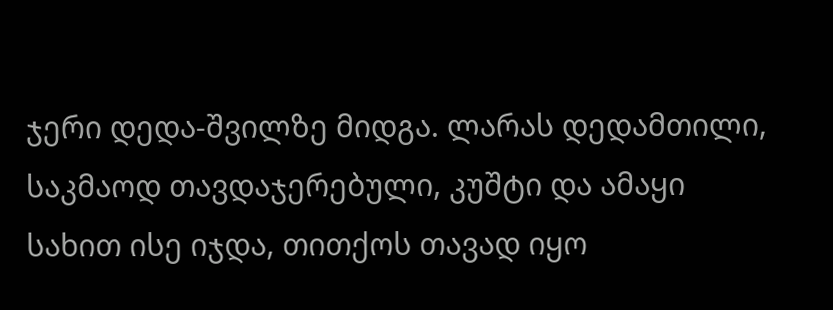ჯერი დედა-შვილზე მიდგა. ლარას დედამთილი, საკმაოდ თავდაჯერებული, კუშტი და ამაყი სახით ისე იჯდა, თითქოს თავად იყო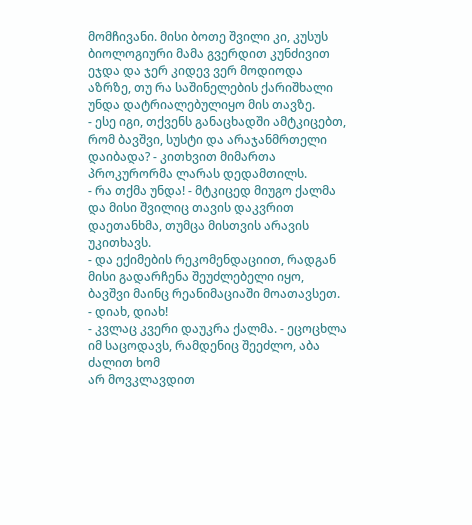მომჩივანი. მისი ბოთე შვილი კი, კუსუს ბიოლოგიური მამა გვერდით კუნძივით ეჯდა და ჯერ კიდევ ვერ მოდიოდა აზრზე, თუ რა საშინელების ქარიშხალი უნდა დატრიალებულიყო მის თავზე.
- ესე იგი, თქვენს განაცხადში ამტკიცებთ, რომ ბავშვი, სუსტი და არაჯანმრთელი დაიბადა? - კითხვით მიმართა პროკურორმა ლარას დედამთილს.
- რა თქმა უნდა! - მტკიცედ მიუგო ქალმა და მისი შვილიც თავის დაკვრით დაეთანხმა, თუმცა მისთვის არავის უკითხავს.
- და ექიმების რეკომენდაციით, რადგან მისი გადარჩენა შეუძლებელი იყო, ბავშვი მაინც რეანიმაციაში მოათავსეთ.
- დიახ, დიახ!
- კვლაც კვერი დაუკრა ქალმა. - ეცოცხლა იმ საცოდავს, რამდენიც შეეძლო, აბა ძალით ხომ
არ მოვკლავდით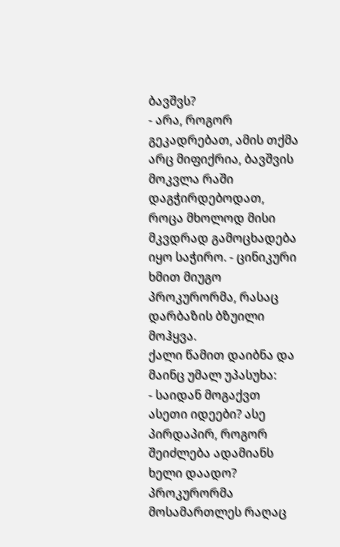ბავშვს?
- არა, როგორ გეკადრებათ, ამის თქმა არც მიფიქრია, ბავშვის მოკვლა რაში დაგჭირდებოდათ, როცა მხოლოდ მისი მკვდრად გამოცხადება იყო საჭირო. - ცინიკური ხმით მიუგო პროკურორმა, რასაც დარბაზის ბზუილი მოჰყვა.
ქალი წამით დაიბნა და მაინც უმალ უპასუხა:
- საიდან მოგაქვთ ასეთი იდეები? ასე პირდაპირ, როგორ შეიძლება ადამიანს ხელი დაადო?
პროკურორმა მოსამართლეს რაღაც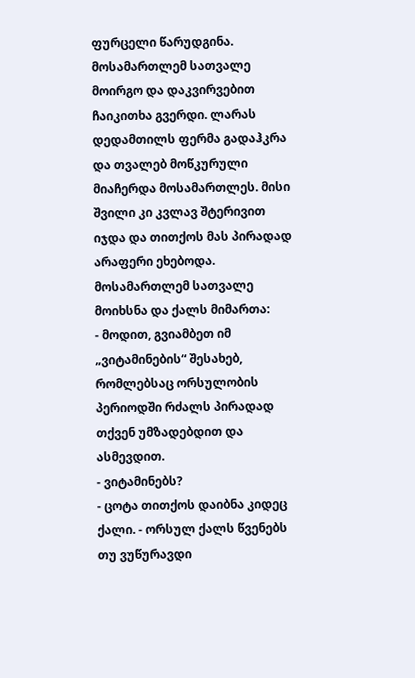ფურცელი წარუდგინა. მოსამართლემ სათვალე მოირგო და დაკვირვებით ჩაიკითხა გვერდი. ლარას დედამთილს ფერმა გადაჰკრა და თვალებ მოწკურული მიაჩერდა მოსამართლეს. მისი შვილი კი კვლავ შტერივით იჯდა და თითქოს მას პირადად არაფერი ეხებოდა.
მოსამართლემ სათვალე მოიხსნა და ქალს მიმართა:
- მოდით, გვიამბეთ იმ „ვიტამინების“ შესახებ, რომლებსაც ორსულობის პერიოდში რძალს პირადად თქვენ უმზადებდით და ასმევდით.
- ვიტამინებს?
- ცოტა თითქოს დაიბნა კიდეც ქალი. - ორსულ ქალს წვენებს თუ ვუწურავდი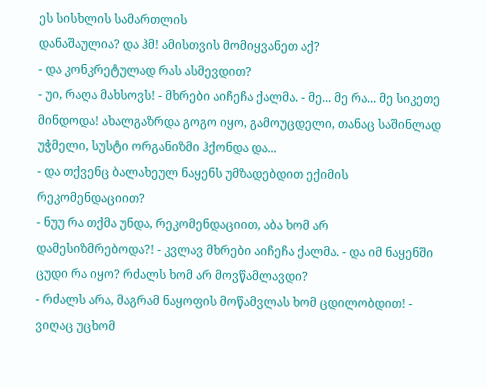ეს სისხლის სამართლის
დანაშაულია? და ჰმ! ამისთვის მომიყვანეთ აქ?
- და კონკრეტულად რას ასმევდით?
- უი, რაღა მახსოვს! - მხრები აიჩეჩა ქალმა. - მე... მე რა... მე სიკეთე მინდოდა! ახალგაზრდა გოგო იყო, გამოუცდელი, თანაც საშინლად უჭმელი, სუსტი ორგანიზმი ჰქონდა და...
- და თქვენც ბალახეულ ნაყენს უმზადებდით ექიმის რეკომენდაციით?
- ნუუ რა თქმა უნდა, რეკომენდაციით, აბა ხომ არ დამესიზმრებოდა?! - კვლავ მხრები აიჩეჩა ქალმა. - და იმ ნაყენში ცუდი რა იყო? რძალს ხომ არ მოვწამლავდი?
- რძალს არა, მაგრამ ნაყოფის მოწამვლას ხომ ცდილობდით! - ვიღაც უცხომ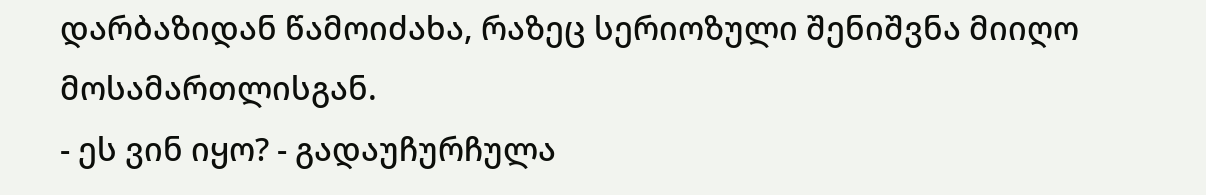დარბაზიდან წამოიძახა, რაზეც სერიოზული შენიშვნა მიიღო მოსამართლისგან.
- ეს ვინ იყო? - გადაუჩურჩულა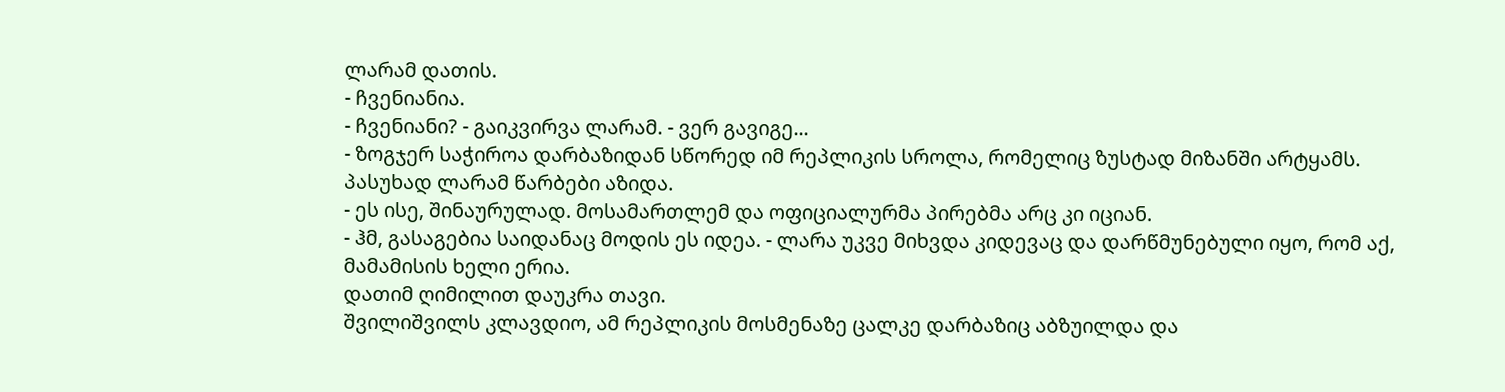ლარამ დათის.
- ჩვენიანია.
- ჩვენიანი? - გაიკვირვა ლარამ. - ვერ გავიგე...
- ზოგჯერ საჭიროა დარბაზიდან სწორედ იმ რეპლიკის სროლა, რომელიც ზუსტად მიზანში არტყამს.
პასუხად ლარამ წარბები აზიდა.
- ეს ისე, შინაურულად. მოსამართლემ და ოფიციალურმა პირებმა არც კი იციან.
- ჰმ, გასაგებია საიდანაც მოდის ეს იდეა. - ლარა უკვე მიხვდა კიდევაც და დარწმუნებული იყო, რომ აქ, მამამისის ხელი ერია.
დათიმ ღიმილით დაუკრა თავი.
შვილიშვილს კლავდიო, ამ რეპლიკის მოსმენაზე ცალკე დარბაზიც აბზუილდა და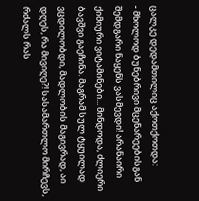ცალკე დედამთილიც აქოთქოთდა:
- მხოლოდ ბუნებრივი მცენარეებისგან შემდგარი ნაყენს ვასმევდი! არანაირი ქიმიური ვიტამინები... მინდოდა, ძლიერი ბავშვი გაეჩინა. მაგრამ სულ ტყუილად ვცდილობდი, მადლობის მაგივრად, აი დღეს, რა მივიღე?! სასამართლო მირჩევს, რძალს რას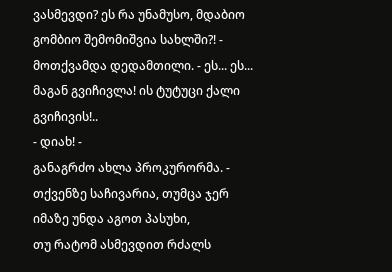ვასმევდი? ეს რა უნამუსო, მდაბიო გომბიო შემომიშვია სახლში?! - მოთქვამდა დედამთილი. - ეს... ეს... მაგან გვიჩივლა! ის ტუტუცი ქალი გვიჩივის!..
- დიახ! -
განაგრძო ახლა პროკურორმა. - თქვენზე საჩივარია, თუმცა ჯერ იმაზე უნდა აგოთ პასუხი,
თუ რატომ ასმევდით რძალს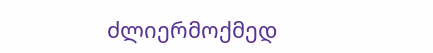ძლიერმოქმედ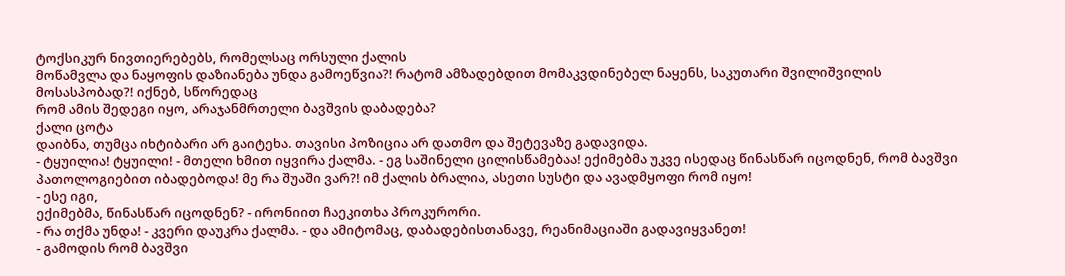ტოქსიკურ ნივთიერებებს, რომელსაც ორსული ქალის
მოწამვლა და ნაყოფის დაზიანება უნდა გამოეწვია?! რატომ ამზადებდით მომაკვდინებელ ნაყენს, საკუთარი შვილიშვილის მოსასპობად?! იქნებ, სწორედაც
რომ ამის შედეგი იყო, არაჯანმრთელი ბავშვის დაბადება?
ქალი ცოტა
დაიბნა, თუმცა იხტიბარი არ გაიტეხა. თავისი პოზიცია არ დათმო და შეტევაზე გადავიდა.
- ტყუილია! ტყუილი! - მთელი ხმით იყვირა ქალმა. - ეგ საშინელი ცილისწამებაა! ექიმებმა უკვე ისედაც წინასწარ იცოდნენ, რომ ბავშვი პათოლოგიებით იბადებოდა! მე რა შუაში ვარ?! იმ ქალის ბრალია, ასეთი სუსტი და ავადმყოფი რომ იყო!
- ესე იგი,
ექიმებმა, წინასწარ იცოდნენ? - ირონიით ჩაეკითხა პროკურორი.
- რა თქმა უნდა! - კვერი დაუკრა ქალმა. - და ამიტომაც, დაბადებისთანავე, რეანიმაციაში გადავიყვანეთ!
- გამოდის რომ ბავშვი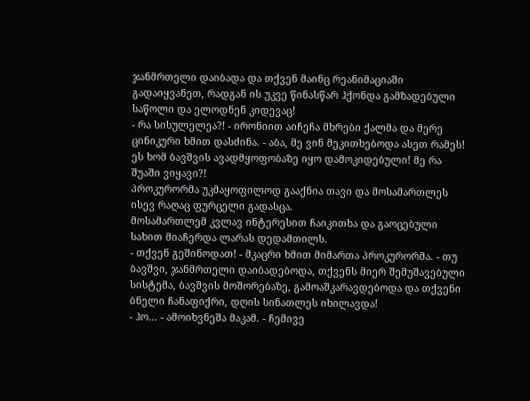ჯანმრთელი დაიბადა და თქვენ მაინც რეანიმაციაში გადაიყვანეთ, რადგან ის უკვე წინასწარ ჰქონდა გამზადებული საწოლი და ელოდნენ კიდევაც!
- რა სისულელეა?! - ირონიით აიჩეჩა მხრები ქალმა და მერე ცინიკური ხმით დასძინა. - აბა, მე ვინ მეკითხებოდა ასეთ რამეს! ეს ხომ ბავშვის ავადმყოფობაზე იყო დამოკიდებული! მე რა შუაში ვიყავი?!
პროკურორმა უკმაყოფილოდ გააქნია თავი და მოსამართლეს ისევ რაღაც ფურცელი გადასცა.
მოსამართლემ კვლავ ინტერესით ჩაიკითხა და გაოცებული სახით მიაჩერდა ლარას დედამთილს.
- თქვენ გეშინოდათ! - მკაცრი ხმით მიმართა პროკურორმა. - თუ ბავშვი, ჯანმრთელი დაიბადებოდა, თქვენს მიერ შემუშავებული სისტემა, ბავშვის მოშორებაზე, გამოაშკარავდებოდა და თქვენი ბნელი ჩანაფიქრი, დღის სინათლეს იხილავდა!
- ჰო... - ამოიხვნეშა მაკამ. - ჩემივე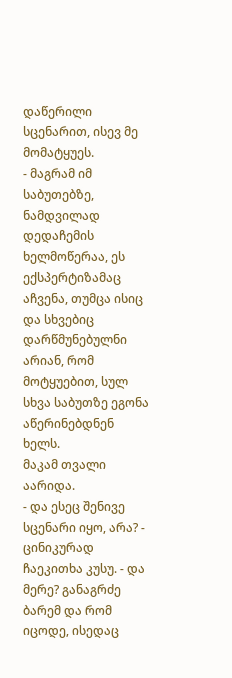დაწერილი სცენარით, ისევ მე მომატყუეს.
- მაგრამ იმ საბუთებზე, ნამდვილად დედაჩემის ხელმოწერაა, ეს ექსპერტიზამაც აჩვენა, თუმცა ისიც და სხვებიც დარწმუნებულნი არიან, რომ მოტყუებით, სულ სხვა საბუთზე ეგონა აწერინებდნენ ხელს.
მაკამ თვალი აარიდა.
- და ესეც შენივე სცენარი იყო, არა? - ცინიკურად ჩაეკითხა კუსუ. - და მერე? განაგრძე ბარემ და რომ იცოდე, ისედაც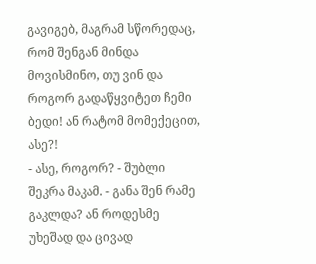გავიგებ, მაგრამ სწორედაც, რომ შენგან მინდა მოვისმინო, თუ ვინ და როგორ გადაწყვიტეთ ჩემი ბედი! ან რატომ მომექეცით, ასე?!
- ასე, როგორ? - შუბლი შეკრა მაკამ. - განა შენ რამე გაკლდა? ან როდესმე უხეშად და ცივად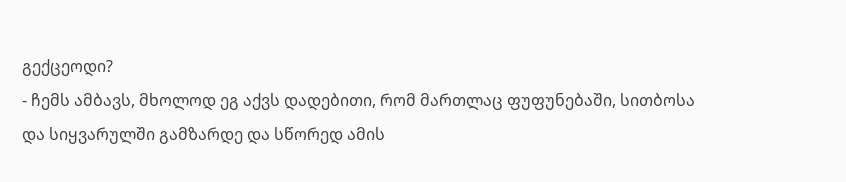გექცეოდი?
- ჩემს ამბავს, მხოლოდ ეგ აქვს დადებითი, რომ მართლაც ფუფუნებაში, სითბოსა და სიყვარულში გამზარდე და სწორედ ამის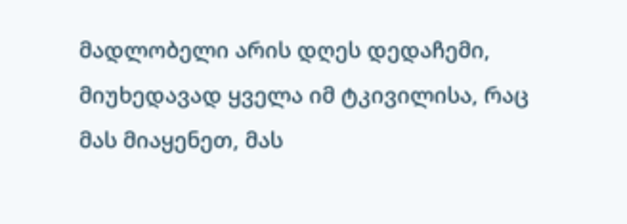მადლობელი არის დღეს დედაჩემი, მიუხედავად ყველა იმ ტკივილისა, რაც მას მიაყენეთ, მას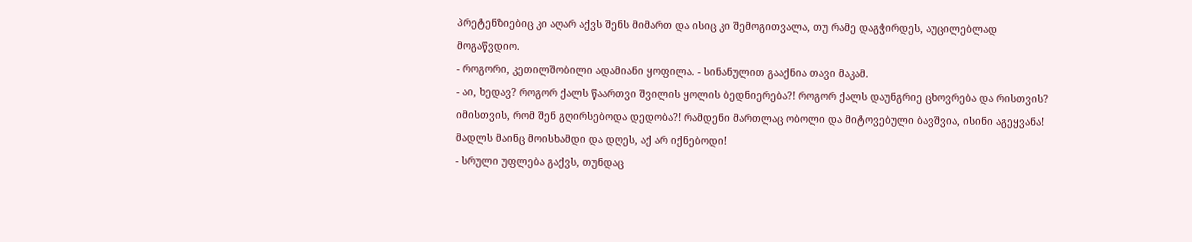პრეტენზიებიც კი აღარ აქვს შენს მიმართ და ისიც კი შემოგითვალა, თუ რამე დაგჭირდეს, აუცილებლად მოგაწვდიო.
- როგორი, კეთილშობილი ადამიანი ყოფილა. - სინანულით გააქნია თავი მაკამ.
- აი, ხედავ? როგორ ქალს წაართვი შვილის ყოლის ბედნიერება?! როგორ ქალს დაუნგრიე ცხოვრება და რისთვის? იმისთვის, რომ შენ გღირსებოდა დედობა?! რამდენი მართლაც ობოლი და მიტოვებული ბავშვია, ისინი აგეყვანა! მადლს მაინც მოისხამდი და დღეს, აქ არ იქნებოდი!
- სრული უფლება გაქვს, თუნდაც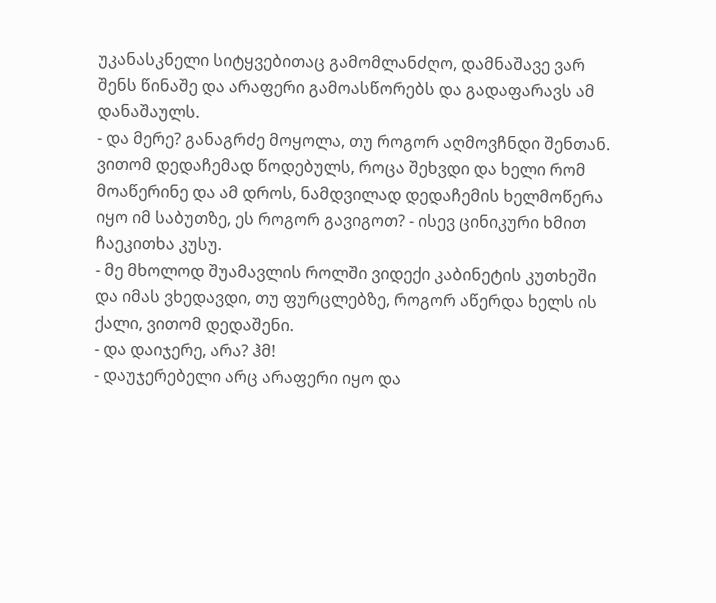უკანასკნელი სიტყვებითაც გამომლანძღო, დამნაშავე ვარ შენს წინაშე და არაფერი გამოასწორებს და გადაფარავს ამ დანაშაულს.
- და მერე? განაგრძე მოყოლა, თუ როგორ აღმოვჩნდი შენთან. ვითომ დედაჩემად წოდებულს, როცა შეხვდი და ხელი რომ მოაწერინე და ამ დროს, ნამდვილად დედაჩემის ხელმოწერა იყო იმ საბუთზე, ეს როგორ გავიგოთ? - ისევ ცინიკური ხმით ჩაეკითხა კუსუ.
- მე მხოლოდ შუამავლის როლში ვიდექი კაბინეტის კუთხეში და იმას ვხედავდი, თუ ფურცლებზე, როგორ აწერდა ხელს ის ქალი, ვითომ დედაშენი.
- და დაიჯერე, არა? ჰმ!
- დაუჯერებელი არც არაფერი იყო და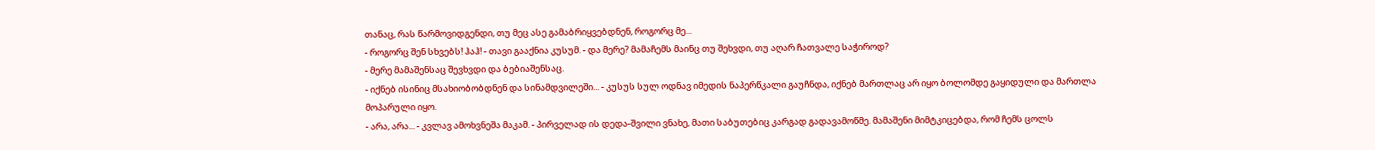თანაც, რას წარმოვიდგენდი, თუ მეც ასე გამაბრიყვებდნენ, როგორც მე...
- როგორც შენ სხვებს! ჰაჰ! - თავი გააქნია კუსუმ. - და მერე? მამაჩემს მაინც თუ შეხვდი, თუ აღარ ჩათვალე საჭიროდ?
- მერე მამაშენსაც შევხვდი და ბებიაშენსაც.
- იქნებ ისინიც მსახიობობდნენ და სინამდვილეში... - კუსუს სულ ოდნავ იმედის ნაპერწკალი გაუჩნდა, იქნებ მართლაც არ იყო ბოლომდე გაყიდული და მართლა მოპარული იყო.
- არა, არა... - კვლავ ამოხვნეშა მაკამ. - პირველად ის დედა-შვილი ვნახე, მათი საბუთებიც კარგად გადავამოწმე. მამაშენი მიმტკიცებდა, რომ ჩემს ცოლს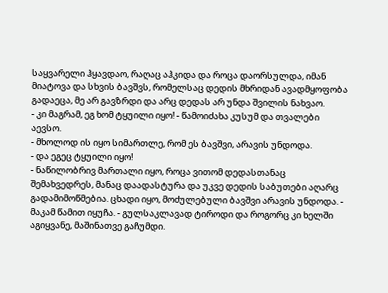საყვარელი ჰყავდაო, რაღაც აჰკიდა და როცა დაორსულდა, იმან მიატოვა და სხვის ბავშვს, რომელსაც დედის მხრიდან ავადმყოფობა გადაეცა, მე არ გავზრდი და არც დედას არ უნდა შვილის ნახვაო.
- კი მაგრამ, ეგ ხომ ტყუილი იყო! - წამოიძახა კუსუმ და თვალები აევსო.
- მხოლოდ ის იყო სიმართლე, რომ ეს ბავშვი, არავის უნდოდა.
- და ეგეც ტყუილი იყო!
- ნაწილობრივ მართალი იყო, როცა ვითომ დედასთანაც შემახვედრეს, მანაც დაადასტურა და უკვე დედის საბუთები აღარც გადამიმოწმებია. ცხადი იყო, მოძულებული ბავშვი არავის უნდოდა. - მაკამ წამით იყუჩა. - გულსაკლავად ტიროდი და როგორც კი ხელში აგიყვანე, მაშინათვე გაჩუმდი.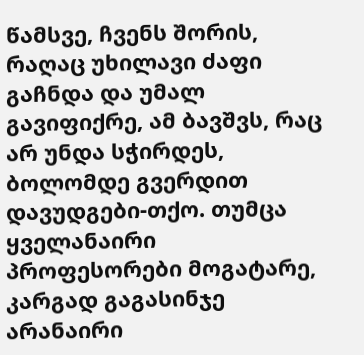წამსვე, ჩვენს შორის, რაღაც უხილავი ძაფი გაჩნდა და უმალ გავიფიქრე, ამ ბავშვს, რაც არ უნდა სჭირდეს, ბოლომდე გვერდით დავუდგები-თქო. თუმცა ყველანაირი პროფესორები მოგატარე, კარგად გაგასინჯე არანაირი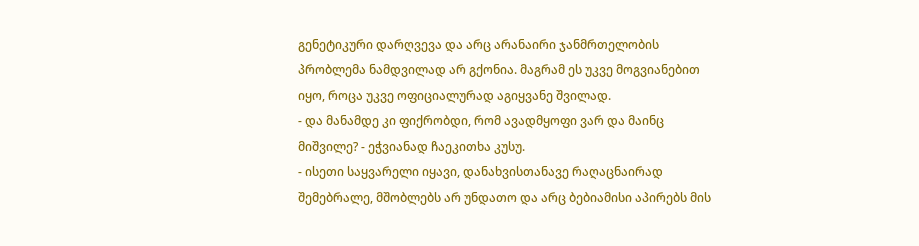გენეტიკური დარღვევა და არც არანაირი ჯანმრთელობის პრობლემა ნამდვილად არ გქონია. მაგრამ ეს უკვე მოგვიანებით იყო, როცა უკვე ოფიციალურად აგიყვანე შვილად.
- და მანამდე კი ფიქრობდი, რომ ავადმყოფი ვარ და მაინც მიშვილე? - ეჭვიანად ჩაეკითხა კუსუ.
- ისეთი საყვარელი იყავი, დანახვისთანავე რაღაცნაირად შემებრალე, მშობლებს არ უნდათო და არც ბებიამისი აპირებს მის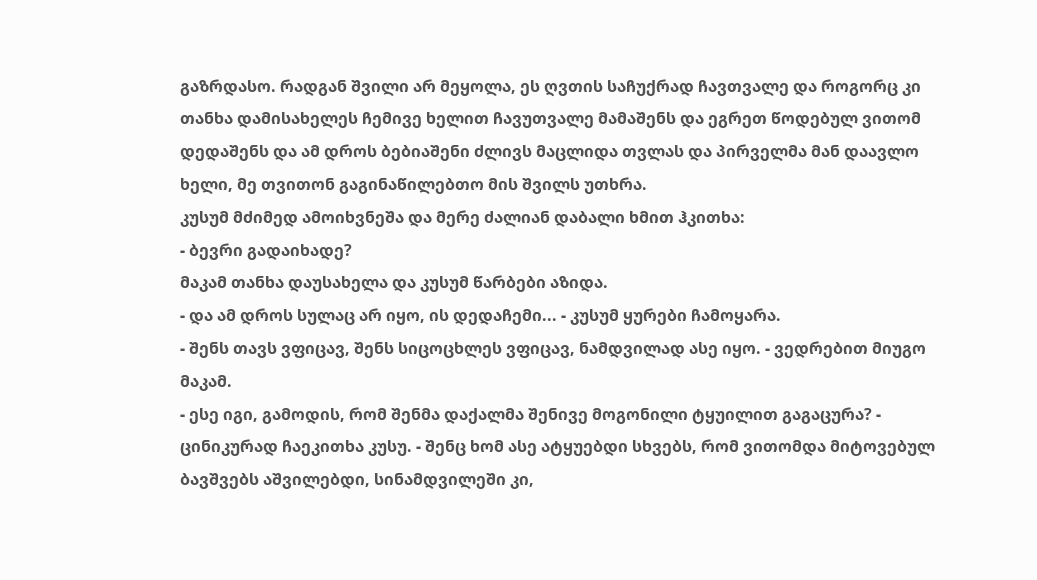გაზრდასო. რადგან შვილი არ მეყოლა, ეს ღვთის საჩუქრად ჩავთვალე და როგორც კი თანხა დამისახელეს ჩემივე ხელით ჩავუთვალე მამაშენს და ეგრეთ წოდებულ ვითომ დედაშენს და ამ დროს ბებიაშენი ძლივს მაცლიდა თვლას და პირველმა მან დაავლო ხელი, მე თვითონ გაგინაწილებთო მის შვილს უთხრა.
კუსუმ მძიმედ ამოიხვნეშა და მერე ძალიან დაბალი ხმით ჰკითხა:
- ბევრი გადაიხადე?
მაკამ თანხა დაუსახელა და კუსუმ წარბები აზიდა.
- და ამ დროს სულაც არ იყო, ის დედაჩემი... - კუსუმ ყურები ჩამოყარა.
- შენს თავს ვფიცავ, შენს სიცოცხლეს ვფიცავ, ნამდვილად ასე იყო. - ვედრებით მიუგო მაკამ.
- ესე იგი, გამოდის, რომ შენმა დაქალმა შენივე მოგონილი ტყუილით გაგაცურა? - ცინიკურად ჩაეკითხა კუსუ. - შენც ხომ ასე ატყუებდი სხვებს, რომ ვითომდა მიტოვებულ ბავშვებს აშვილებდი, სინამდვილეში კი,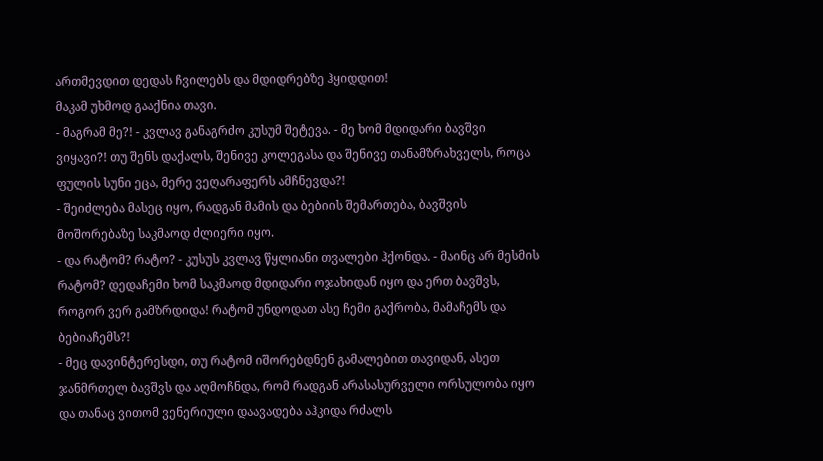ართმევდით დედას ჩვილებს და მდიდრებზე ჰყიდდით!
მაკამ უხმოდ გააქნია თავი.
- მაგრამ მე?! - კვლავ განაგრძო კუსუმ შეტევა. - მე ხომ მდიდარი ბავშვი ვიყავი?! თუ შენს დაქალს, შენივე კოლეგასა და შენივე თანამზრახველს, როცა ფულის სუნი ეცა, მერე ვეღარაფერს ამჩნევდა?!
- შეიძლება მასეც იყო, რადგან მამის და ბებიის შემართება, ბავშვის მოშორებაზე საკმაოდ ძლიერი იყო.
- და რატომ? რატო? - კუსუს კვლავ წყლიანი თვალები ჰქონდა. - მაინც არ მესმის რატომ? დედაჩემი ხომ საკმაოდ მდიდარი ოჯახიდან იყო და ერთ ბავშვს, როგორ ვერ გამზრდიდა! რატომ უნდოდათ ასე ჩემი გაქრობა, მამაჩემს და ბებიაჩემს?!
- მეც დავინტერესდი, თუ რატომ იშორებდნენ გამალებით თავიდან, ასეთ ჯანმრთელ ბავშვს და აღმოჩნდა, რომ რადგან არასასურველი ორსულობა იყო და თანაც ვითომ ვენერიული დაავადება აჰკიდა რძალს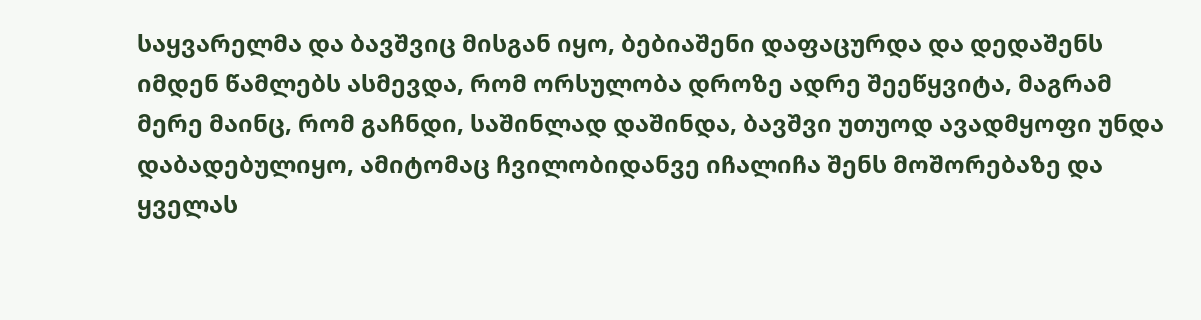საყვარელმა და ბავშვიც მისგან იყო, ბებიაშენი დაფაცურდა და დედაშენს იმდენ წამლებს ასმევდა, რომ ორსულობა დროზე ადრე შეეწყვიტა, მაგრამ მერე მაინც, რომ გაჩნდი, საშინლად დაშინდა, ბავშვი უთუოდ ავადმყოფი უნდა დაბადებულიყო, ამიტომაც ჩვილობიდანვე იჩალიჩა შენს მოშორებაზე და ყველას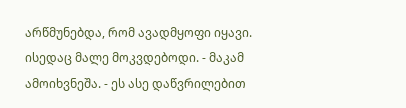არწმუნებდა, რომ ავადმყოფი იყავი. ისედაც მალე მოკვდებოდი. - მაკამ ამოიხვნეშა. - ეს ასე დაწვრილებით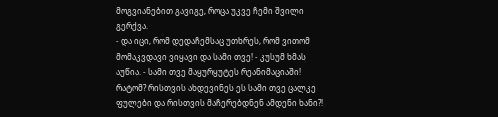მოგვიანებით გავიგე, როცა უკვე ჩემი შვილი გერქვა.
- და იცი, რომ დედაჩემსაც უთხრეს, რომ ვითომ მომაკვდავი ვიყავი და სამი თვე! - კუსუმ ხმას აუწია. - სამი თვე მაყურყუტეს რეანიმაციაში! რატომ? რისთვის ახდევინეს ეს სამი თვე ცალკე ფულები და რისთვის მაჩერებდნენ ამდენი ხანი?!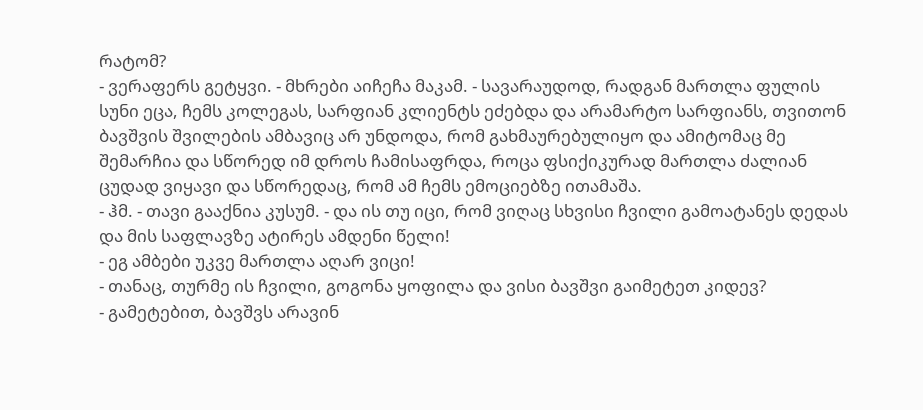რატომ?
- ვერაფერს გეტყვი. - მხრები აიჩეჩა მაკამ. - სავარაუდოდ, რადგან მართლა ფულის სუნი ეცა, ჩემს კოლეგას, სარფიან კლიენტს ეძებდა და არამარტო სარფიანს, თვითონ ბავშვის შვილების ამბავიც არ უნდოდა, რომ გახმაურებულიყო და ამიტომაც მე შემარჩია და სწორედ იმ დროს ჩამისაფრდა, როცა ფსიქიკურად მართლა ძალიან ცუდად ვიყავი და სწორედაც, რომ ამ ჩემს ემოციებზე ითამაშა.
- ჰმ. - თავი გააქნია კუსუმ. - და ის თუ იცი, რომ ვიღაც სხვისი ჩვილი გამოატანეს დედას და მის საფლავზე ატირეს ამდენი წელი!
- ეგ ამბები უკვე მართლა აღარ ვიცი!
- თანაც, თურმე ის ჩვილი, გოგონა ყოფილა და ვისი ბავშვი გაიმეტეთ კიდევ?
- გამეტებით, ბავშვს არავინ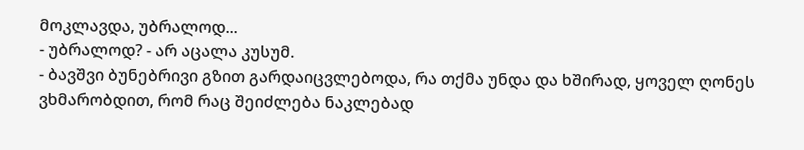მოკლავდა, უბრალოდ...
- უბრალოდ? - არ აცალა კუსუმ.
- ბავშვი ბუნებრივი გზით გარდაიცვლებოდა, რა თქმა უნდა და ხშირად, ყოველ ღონეს ვხმარობდით, რომ რაც შეიძლება ნაკლებად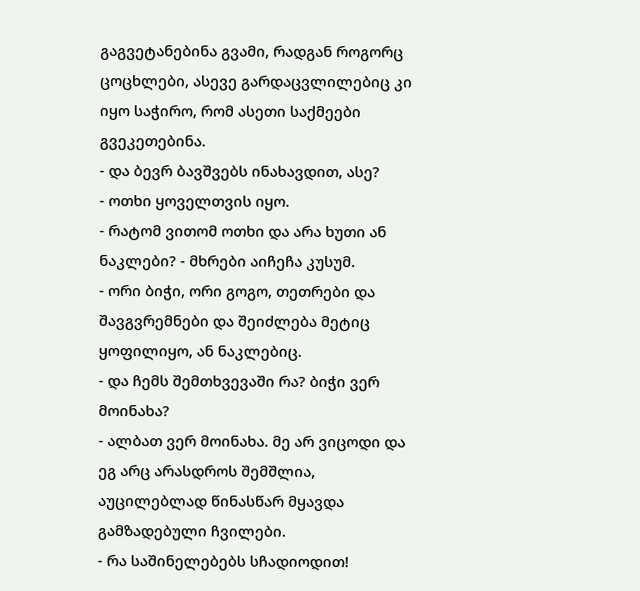გაგვეტანებინა გვამი, რადგან როგორც ცოცხლები, ასევე გარდაცვლილებიც კი იყო საჭირო, რომ ასეთი საქმეები გვეკეთებინა.
- და ბევრ ბავშვებს ინახავდით, ასე?
- ოთხი ყოველთვის იყო.
- რატომ ვითომ ოთხი და არა ხუთი ან ნაკლები? - მხრები აიჩეჩა კუსუმ.
- ორი ბიჭი, ორი გოგო, თეთრები და შავგვრემნები და შეიძლება მეტიც ყოფილიყო, ან ნაკლებიც.
- და ჩემს შემთხვევაში რა? ბიჭი ვერ მოინახა?
- ალბათ ვერ მოინახა. მე არ ვიცოდი და ეგ არც არასდროს შემშლია, აუცილებლად წინასწარ მყავდა გამზადებული ჩვილები.
- რა საშინელებებს სჩადიოდით!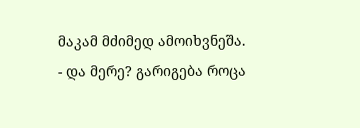მაკამ მძიმედ ამოიხვნეშა.
- და მერე? გარიგება როცა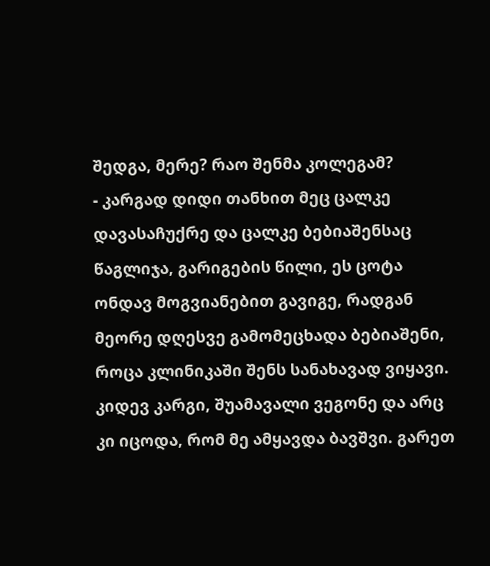შედგა, მერე? რაო შენმა კოლეგამ?
- კარგად დიდი თანხით მეც ცალკე დავასაჩუქრე და ცალკე ბებიაშენსაც წაგლიჯა, გარიგების წილი, ეს ცოტა ონდავ მოგვიანებით გავიგე, რადგან მეორე დღესვე გამომეცხადა ბებიაშენი, როცა კლინიკაში შენს სანახავად ვიყავი. კიდევ კარგი, შუამავალი ვეგონე და არც კი იცოდა, რომ მე ამყავდა ბავშვი. გარეთ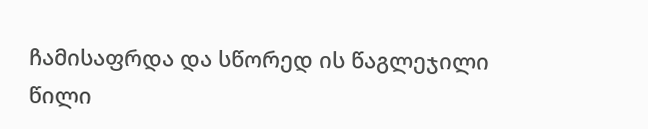ჩამისაფრდა და სწორედ ის წაგლეჯილი წილი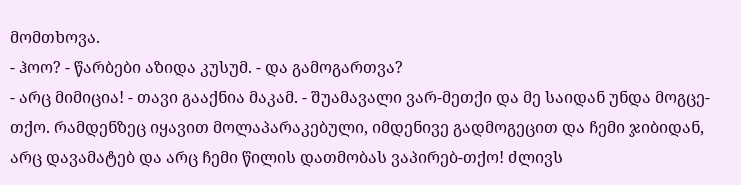მომთხოვა.
- ჰოო? - წარბები აზიდა კუსუმ. - და გამოგართვა?
- არც მიმიცია! - თავი გააქნია მაკამ. - შუამავალი ვარ-მეთქი და მე საიდან უნდა მოგცე-თქო. რამდენზეც იყავით მოლაპარაკებული, იმდენივე გადმოგეცით და ჩემი ჯიბიდან, არც დავამატებ და არც ჩემი წილის დათმობას ვაპირებ-თქო! ძლივს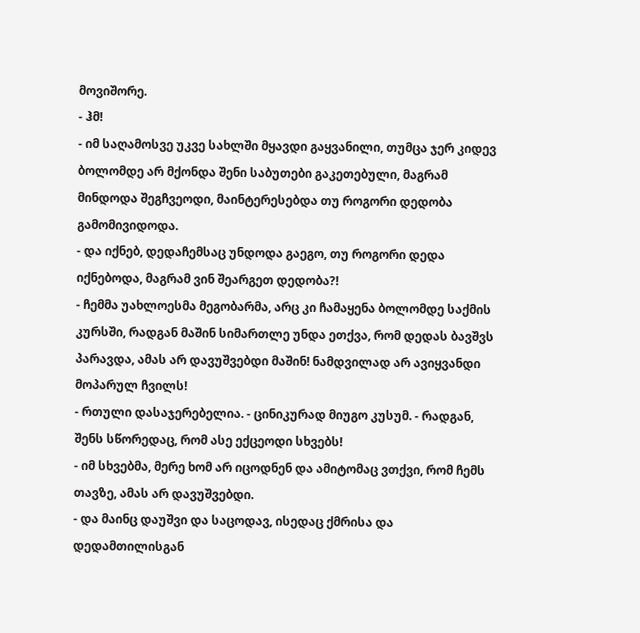მოვიშორე.
- ჰმ!
- იმ საღამოსვე უკვე სახლში მყავდი გაყვანილი, თუმცა ჯერ კიდევ ბოლომდე არ მქონდა შენი საბუთები გაკეთებული, მაგრამ მინდოდა შეგჩვეოდი, მაინტერესებდა თუ როგორი დედობა გამომივიდოდა.
- და იქნებ, დედაჩემსაც უნდოდა გაეგო, თუ როგორი დედა იქნებოდა, მაგრამ ვინ შეარგეთ დედობა?!
- ჩემმა უახლოესმა მეგობარმა, არც კი ჩამაყენა ბოლომდე საქმის კურსში, რადგან მაშინ სიმართლე უნდა ეთქვა, რომ დედას ბავშვს პარავდა, ამას არ დავუშვებდი მაშინ! ნამდვილად არ ავიყვანდი მოპარულ ჩვილს!
- რთული დასაჯერებელია. - ცინიკურად მიუგო კუსუმ. - რადგან, შენს სწორედაც, რომ ასე ექცეოდი სხვებს!
- იმ სხვებმა, მერე ხომ არ იცოდნენ და ამიტომაც ვთქვი, რომ ჩემს თავზე, ამას არ დავუშვებდი.
- და მაინც დაუშვი და საცოდავ, ისედაც ქმრისა და დედამთილისგან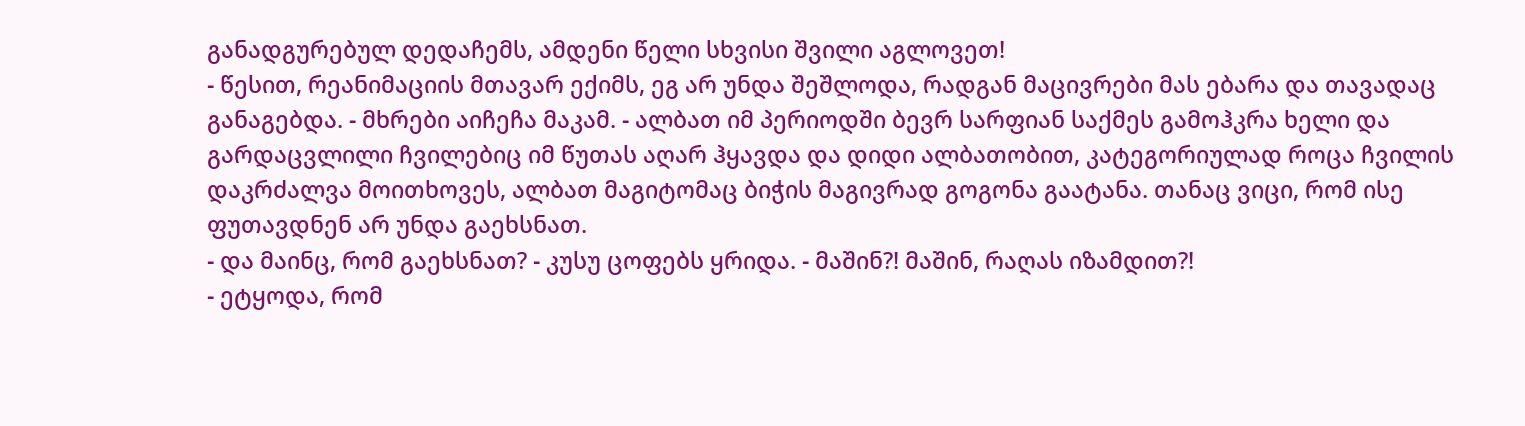განადგურებულ დედაჩემს, ამდენი წელი სხვისი შვილი აგლოვეთ!
- წესით, რეანიმაციის მთავარ ექიმს, ეგ არ უნდა შეშლოდა, რადგან მაცივრები მას ებარა და თავადაც განაგებდა. - მხრები აიჩეჩა მაკამ. - ალბათ იმ პერიოდში ბევრ სარფიან საქმეს გამოჰკრა ხელი და გარდაცვლილი ჩვილებიც იმ წუთას აღარ ჰყავდა და დიდი ალბათობით, კატეგორიულად როცა ჩვილის დაკრძალვა მოითხოვეს, ალბათ მაგიტომაც ბიჭის მაგივრად გოგონა გაატანა. თანაც ვიცი, რომ ისე ფუთავდნენ არ უნდა გაეხსნათ.
- და მაინც, რომ გაეხსნათ? - კუსუ ცოფებს ყრიდა. - მაშინ?! მაშინ, რაღას იზამდით?!
- ეტყოდა, რომ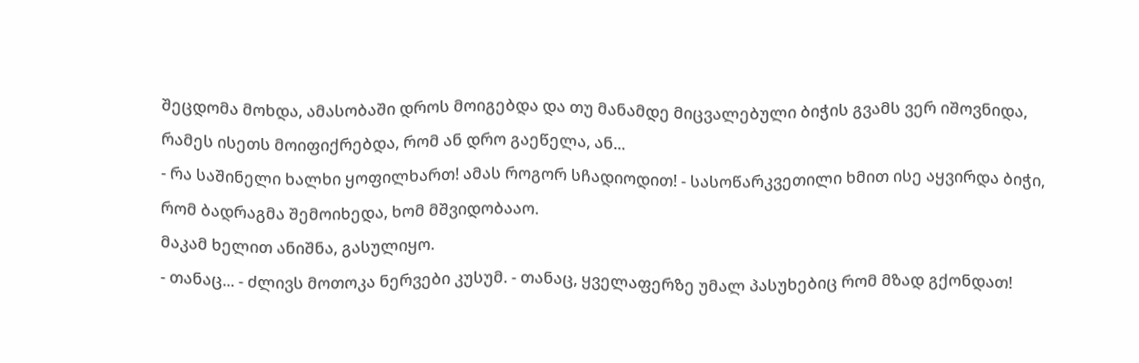შეცდომა მოხდა, ამასობაში დროს მოიგებდა და თუ მანამდე მიცვალებული ბიჭის გვამს ვერ იშოვნიდა, რამეს ისეთს მოიფიქრებდა, რომ ან დრო გაეწელა, ან...
- რა საშინელი ხალხი ყოფილხართ! ამას როგორ სჩადიოდით! - სასოწარკვეთილი ხმით ისე აყვირდა ბიჭი, რომ ბადრაგმა შემოიხედა, ხომ მშვიდობააო.
მაკამ ხელით ანიშნა, გასულიყო.
- თანაც... - ძლივს მოთოკა ნერვები კუსუმ. - თანაც, ყველაფერზე უმალ პასუხებიც რომ მზად გქონდათ!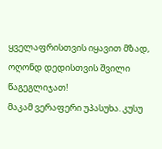ყველაფრისთვის იყავით მზად, ოღონდ დედისთვის შვილი წაგეგლიჯათ!
მაკამ ვერაფერი უპასუხა. კუსუ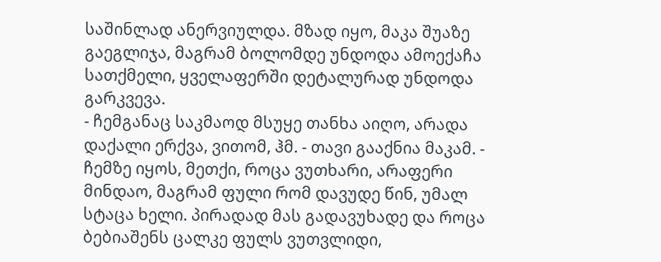საშინლად ანერვიულდა. მზად იყო, მაკა შუაზე გაეგლიჯა, მაგრამ ბოლომდე უნდოდა ამოექაჩა სათქმელი, ყველაფერში დეტალურად უნდოდა გარკვევა.
- ჩემგანაც საკმაოდ მსუყე თანხა აიღო, არადა დაქალი ერქვა, ვითომ, ჰმ. - თავი გააქნია მაკამ. - ჩემზე იყოს, მეთქი, როცა ვუთხარი, არაფერი მინდაო, მაგრამ ფული რომ დავუდე წინ, უმალ სტაცა ხელი. პირადად მას გადავუხადე და როცა ბებიაშენს ცალკე ფულს ვუთვლიდი,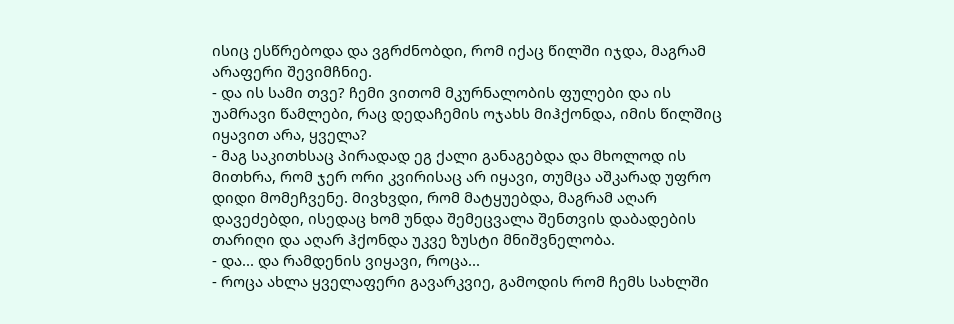ისიც ესწრებოდა და ვგრძნობდი, რომ იქაც წილში იჯდა, მაგრამ არაფერი შევიმჩნიე.
- და ის სამი თვე? ჩემი ვითომ მკურნალობის ფულები და ის უამრავი წამლები, რაც დედაჩემის ოჯახს მიჰქონდა, იმის წილშიც იყავით არა, ყველა?
- მაგ საკითხსაც პირადად ეგ ქალი განაგებდა და მხოლოდ ის მითხრა, რომ ჯერ ორი კვირისაც არ იყავი, თუმცა აშკარად უფრო დიდი მომეჩვენე. მივხვდი, რომ მატყუებდა, მაგრამ აღარ დავეძებდი, ისედაც ხომ უნდა შემეცვალა შენთვის დაბადების თარიღი და აღარ ჰქონდა უკვე ზუსტი მნიშვნელობა.
- და... და რამდენის ვიყავი, როცა...
- როცა ახლა ყველაფერი გავარკვიე, გამოდის რომ ჩემს სახლში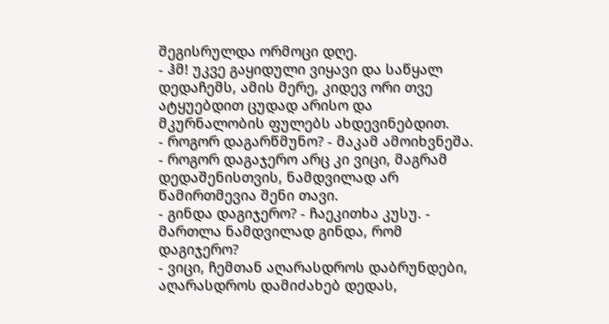შეგისრულდა ორმოცი დღე.
- ჰმ! უკვე გაყიდული ვიყავი და საწყალ დედაჩემს, ამის მერე, კიდევ ორი თვე ატყუებდით ცუდად არისო და მკურნალობის ფულებს ახდევინებდით.
- როგორ დაგარწმუნო? - მაკამ ამოიხვნეშა. - როგორ დაგაჯერო არც კი ვიცი, მაგრამ დედაშენისთვის, ნამდვილად არ წამირთმევია შენი თავი.
- გინდა დაგიჯერო? - ჩაეკითხა კუსუ. - მართლა ნამდვილად გინდა, რომ დაგიჯერო?
- ვიცი, ჩემთან აღარასდროს დაბრუნდები, აღარასდროს დამიძახებ დედას,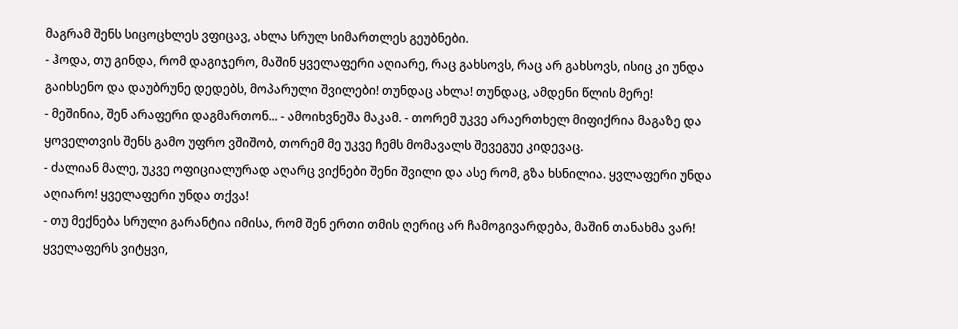მაგრამ შენს სიცოცხლეს ვფიცავ, ახლა სრულ სიმართლეს გეუბნები.
- ჰოდა, თუ გინდა, რომ დაგიჯერო, მაშინ ყველაფერი აღიარე, რაც გახსოვს, რაც არ გახსოვს, ისიც კი უნდა გაიხსენო და დაუბრუნე დედებს, მოპარული შვილები! თუნდაც ახლა! თუნდაც, ამდენი წლის მერე!
- მეშინია, შენ არაფერი დაგმართონ... - ამოიხვნეშა მაკამ. - თორემ უკვე არაერთხელ მიფიქრია მაგაზე და ყოველთვის შენს გამო უფრო ვშიშობ, თორემ მე უკვე ჩემს მომავალს შევეგუე კიდევაც.
- ძალიან მალე, უკვე ოფიციალურად აღარც ვიქნები შენი შვილი და ასე რომ, გზა ხსნილია. ყვლაფერი უნდა აღიარო! ყველაფერი უნდა თქვა!
- თუ მექნება სრული გარანტია იმისა, რომ შენ ერთი თმის ღერიც არ ჩამოგივარდება, მაშინ თანახმა ვარ! ყველაფერს ვიტყვი,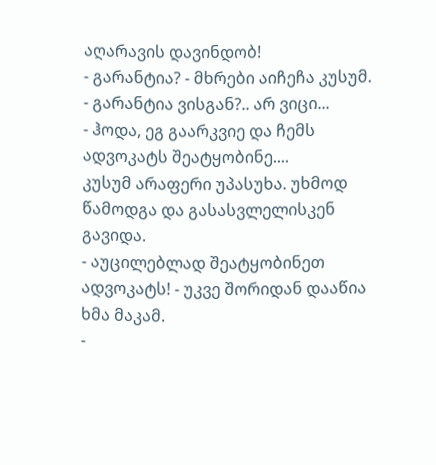აღარავის დავინდობ!
- გარანტია? - მხრები აიჩეჩა კუსუმ. - გარანტია ვისგან?.. არ ვიცი...
- ჰოდა, ეგ გაარკვიე და ჩემს ადვოკატს შეატყობინე....
კუსუმ არაფერი უპასუხა. უხმოდ წამოდგა და გასასვლელისკენ გავიდა.
- აუცილებლად შეატყობინეთ ადვოკატს! - უკვე შორიდან დააწია ხმა მაკამ.
-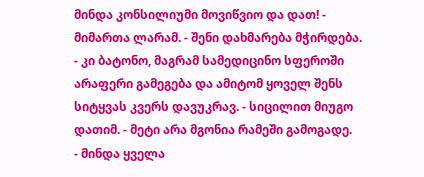მინდა კონსილიუმი მოვიწვიო და დათ! - მიმართა ლარამ. - შენი დახმარება მჭირდება.
- კი ბატონო, მაგრამ სამედიცინო სფეროში არაფერი გამეგება და ამიტომ ყოველ შენს სიტყვას კვერს დავუკრავ. - სიცილით მიუგო დათიმ. - მეტი არა მგონია რამეში გამოგადე.
- მინდა ყველა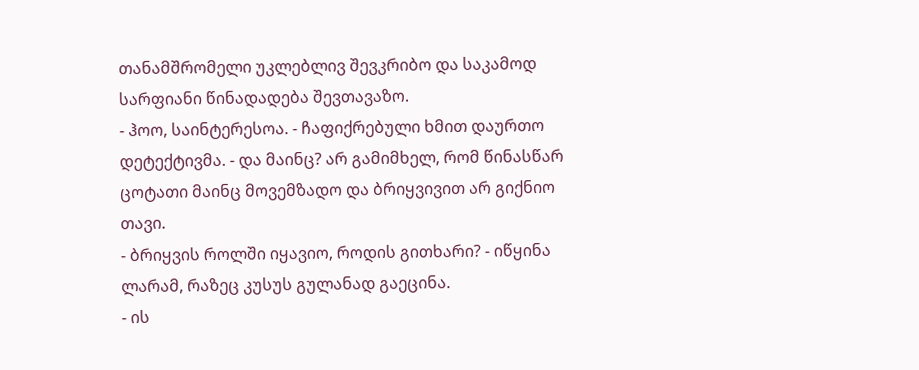თანამშრომელი უკლებლივ შევკრიბო და საკამოდ სარფიანი წინადადება შევთავაზო.
- ჰოო, საინტერესოა. - ჩაფიქრებული ხმით დაურთო დეტექტივმა. - და მაინც? არ გამიმხელ, რომ წინასწარ ცოტათი მაინც მოვემზადო და ბრიყვივით არ გიქნიო თავი.
- ბრიყვის როლში იყავიო, როდის გითხარი? - იწყინა ლარამ, რაზეც კუსუს გულანად გაეცინა.
- ის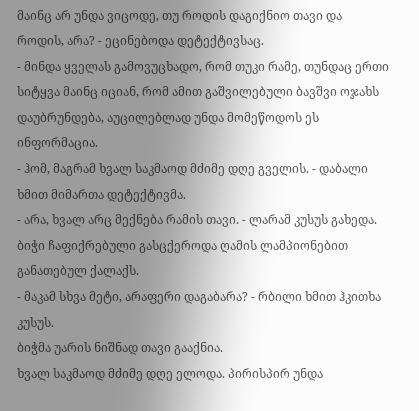მაინც არ უნდა ვიცოდე, თუ როდის დაგიქნიო თავი და როდის, არა? - ეცინებოდა დეტექტივსაც.
- მინდა ყველას გამოვუცხადო, რომ თუკი რამე, თუნდაც ერთი სიტყვა მაინც იციან, რომ ამით გაშვილებული ბავშვი ოჯახს დაუბრუნდება, აუცილებლად უნდა მომეწოდოს ეს ინფორმაცია.
- ჰომ, მაგრამ ხვალ საკმაოდ მძიმე დღე გველის. - დაბალი ხმით მიმართა დეტექტივმა.
- არა, ხვალ არც მექნება რამის თავი. - ლარამ კუსუს გახედა.
ბიჭი ჩაფიქრებული გასცქეროდა ღამის ლამპიონებით განათებულ ქალაქს.
- მაკამ სხვა მეტი, არაფერი დაგაბარა? - რბილი ხმით ჰკითხა კუსუს.
ბიჭმა უარის ნიშნად თავი გააქნია.
ხვალ საკმაოდ მძიმე დღე ელოდა. პირისპირ უნდა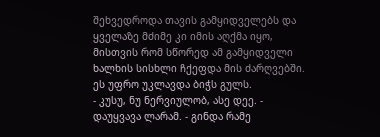შეხვედროდა თავის გამყიდველებს და ყველაზე მძიმე კი იმის აღქმა იყო, მისთვის რომ სწორედ ამ გამყიდველი ხალხის სისხლი ჩქეფდა მის ძარღვებში. ეს უფრო უკლავდა ბიჭს გულს.
- კუსუ, ნუ ნერვიულობ, ასე დეე. - დაუყვავა ლარამ. - გინდა რამე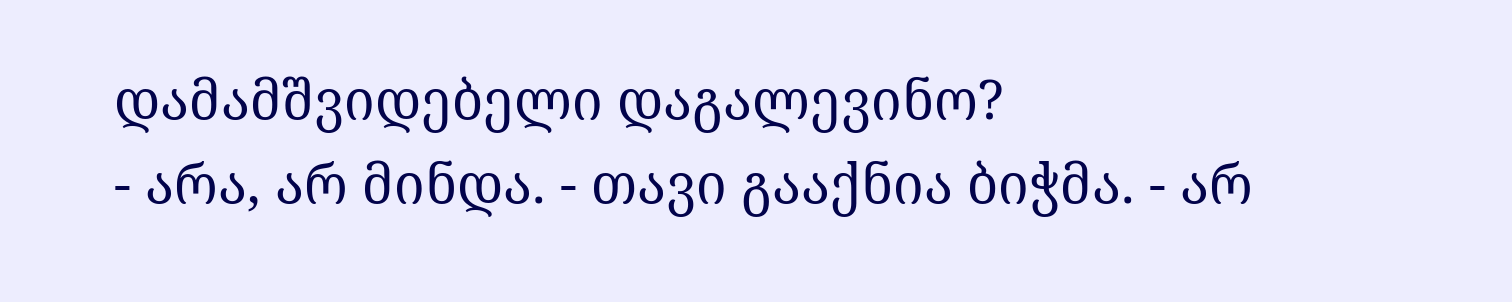დამამშვიდებელი დაგალევინო?
- არა, არ მინდა. - თავი გააქნია ბიჭმა. - არ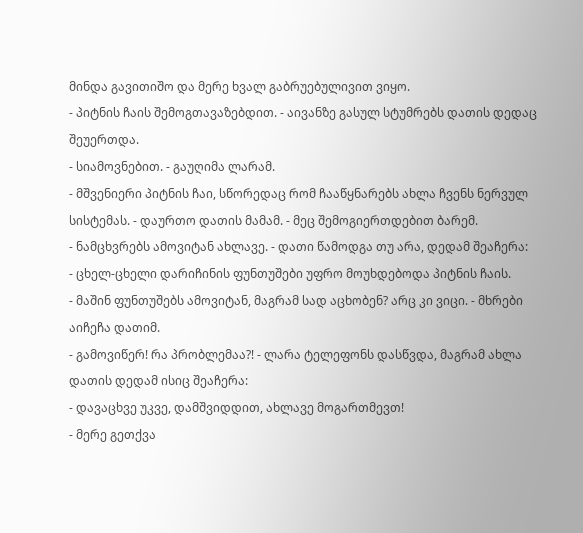მინდა გავითიშო და მერე ხვალ გაბრუებულივით ვიყო.
- პიტნის ჩაის შემოგთავაზებდით. - აივანზე გასულ სტუმრებს დათის დედაც შეუერთდა.
- სიამოვნებით. - გაუღიმა ლარამ.
- მშვენიერი პიტნის ჩაი, სწორედაც რომ ჩააწყნარებს ახლა ჩვენს ნერვულ სისტემას. - დაურთო დათის მამამ. - მეც შემოგიერთდებით ბარემ.
- ნამცხვრებს ამოვიტან ახლავე. - დათი წამოდგა თუ არა, დედამ შეაჩერა:
- ცხელ-ცხელი დარიჩინის ფუნთუშები უფრო მოუხდებოდა პიტნის ჩაის.
- მაშინ ფუნთუშებს ამოვიტან, მაგრამ სად აცხობენ? არც კი ვიცი. - მხრები აიჩეჩა დათიმ.
- გამოვიწერ! რა პრობლემაა?! - ლარა ტელეფონს დასწვდა, მაგრამ ახლა დათის დედამ ისიც შეაჩერა:
- დავაცხვე უკვე, დამშვიდდით, ახლავე მოგართმევთ!
- მერე გეთქვა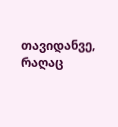თავიდანვე, რაღაც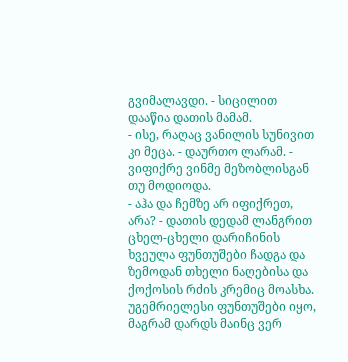გვიმალავდი. - სიცილით დააწია დათის მამამ.
- ისე, რაღაც ვანილის სუნივით კი მეცა. - დაურთო ლარამ. - ვიფიქრე ვინმე მეზობლისგან თუ მოდიოდა.
- აჰა და ჩემზე არ იფიქრეთ, არა? - დათის დედამ ლანგრით ცხელ-ცხელი დარიჩინის ხვეულა ფუნთუშები ჩადგა და ზემოდან თხელი ნაღებისა და ქოქოსის რძის კრემიც მოასხა.
უგემრიელესი ფუნთუშები იყო, მაგრამ დარდს მაინც ვერ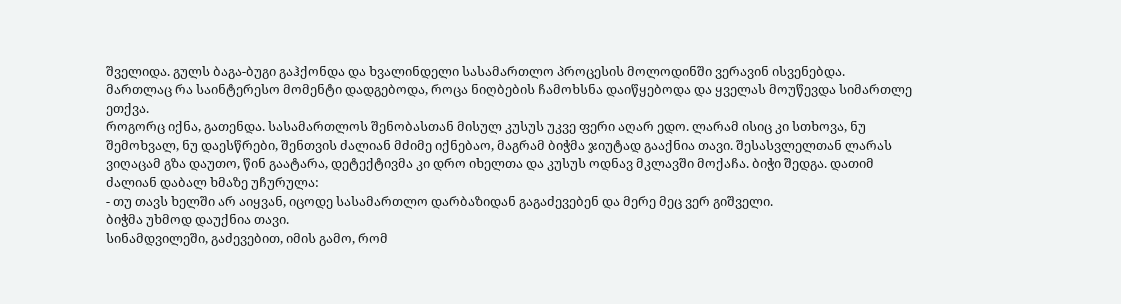შველიდა. გულს ბაგა-ბუგი გაჰქონდა და ხვალინდელი სასამართლო პროცესის მოლოდინში ვერავინ ისვენებდა.
მართლაც რა საინტერესო მომენტი დადგებოდა, როცა ნიღბების ჩამოხსნა დაიწყებოდა და ყველას მოუწევდა სიმართლე ეთქვა.
როგორც იქნა, გათენდა. სასამართლოს შენობასთან მისულ კუსუს უკვე ფერი აღარ ედო. ლარამ ისიც კი სთხოვა, ნუ შემოხვალ, ნუ დაესწრები, შენთვის ძალიან მძიმე იქნებაო, მაგრამ ბიჭმა ჯიუტად გააქნია თავი. შესასვლელთან ლარას ვიღაცამ გზა დაუთო, წინ გაატარა, დეტექტივმა კი დრო იხელთა და კუსუს ოდნავ მკლავში მოქაჩა. ბიჭი შედგა. დათიმ ძალიან დაბალ ხმაზე უჩურულა:
- თუ თავს ხელში არ აიყვან, იცოდე სასამართლო დარბაზიდან გაგაძევებენ და მერე მეც ვერ გიშველი.
ბიჭმა უხმოდ დაუქნია თავი.
სინამდვილეში, გაძევებით, იმის გამო, რომ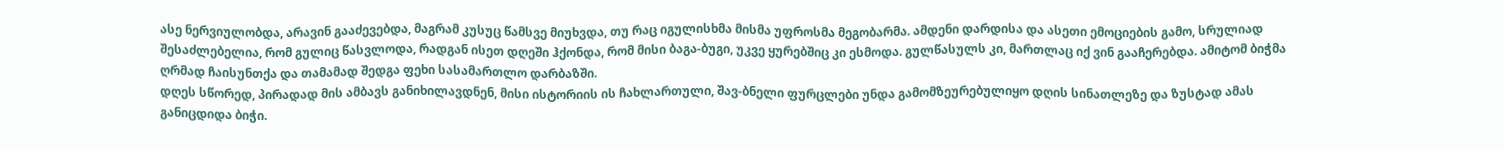ასე ნერვიულობდა, არავინ გააძევებდა, მაგრამ კუსუც წამსვე მიუხვდა, თუ რაც იგულისხმა მისმა უფროსმა მეგობარმა. ამდენი დარდისა და ასეთი ემოციების გამო, სრულიად შესაძლებელია, რომ გულიც წასვლოდა, რადგან ისეთ დღეში ჰქონდა, რომ მისი ბაგა-ბუგი, უკვე ყურებშიც კი ესმოდა. გულწასულს კი, მართლაც იქ ვინ გააჩერებდა. ამიტომ ბიჭმა ღრმად ჩაისუნთქა და თამამად შედგა ფეხი სასამართლო დარბაზში.
დღეს სწორედ, პირადად მის ამბავს განიხილავდნენ, მისი ისტორიის ის ჩახლართული, შავ-ბნელი ფურცლები უნდა გამომზეურებულიყო დღის სინათლეზე და ზუსტად ამას განიცდიდა ბიჭი.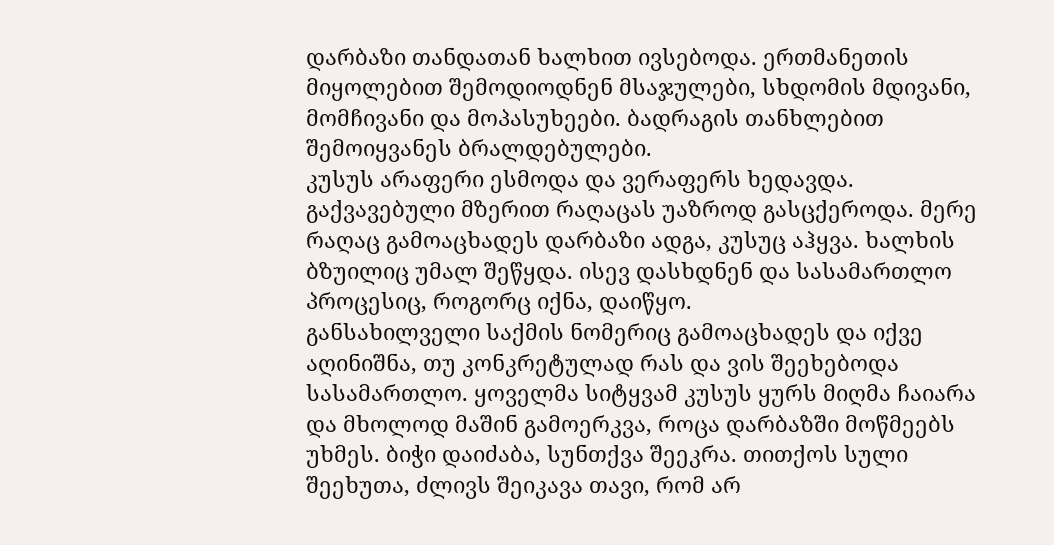დარბაზი თანდათან ხალხით ივსებოდა. ერთმანეთის მიყოლებით შემოდიოდნენ მსაჯულები, სხდომის მდივანი, მომჩივანი და მოპასუხეები. ბადრაგის თანხლებით შემოიყვანეს ბრალდებულები.
კუსუს არაფერი ესმოდა და ვერაფერს ხედავდა. გაქვავებული მზერით რაღაცას უაზროდ გასცქეროდა. მერე რაღაც გამოაცხადეს დარბაზი ადგა, კუსუც აჰყვა. ხალხის ბზუილიც უმალ შეწყდა. ისევ დასხდნენ და სასამართლო პროცესიც, როგორც იქნა, დაიწყო.
განსახილველი საქმის ნომერიც გამოაცხადეს და იქვე აღინიშნა, თუ კონკრეტულად რას და ვის შეეხებოდა სასამართლო. ყოველმა სიტყვამ კუსუს ყურს მიღმა ჩაიარა და მხოლოდ მაშინ გამოერკვა, როცა დარბაზში მოწმეებს უხმეს. ბიჭი დაიძაბა, სუნთქვა შეეკრა. თითქოს სული შეეხუთა, ძლივს შეიკავა თავი, რომ არ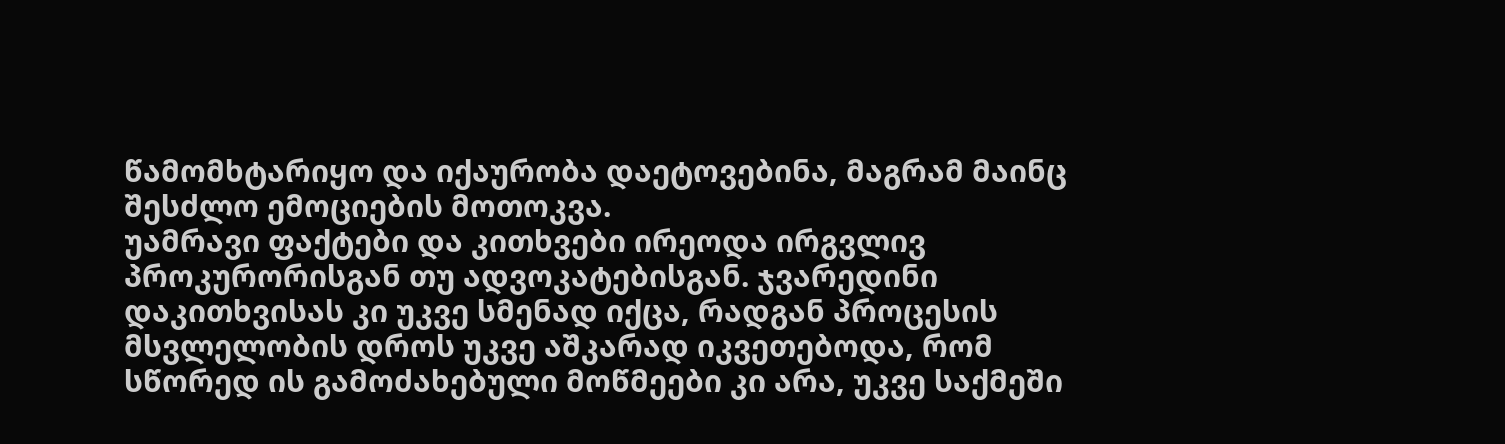წამომხტარიყო და იქაურობა დაეტოვებინა, მაგრამ მაინც შესძლო ემოციების მოთოკვა.
უამრავი ფაქტები და კითხვები ირეოდა ირგვლივ პროკურორისგან თუ ადვოკატებისგან. ჯვარედინი დაკითხვისას კი უკვე სმენად იქცა, რადგან პროცესის მსვლელობის დროს უკვე აშკარად იკვეთებოდა, რომ სწორედ ის გამოძახებული მოწმეები კი არა, უკვე საქმეში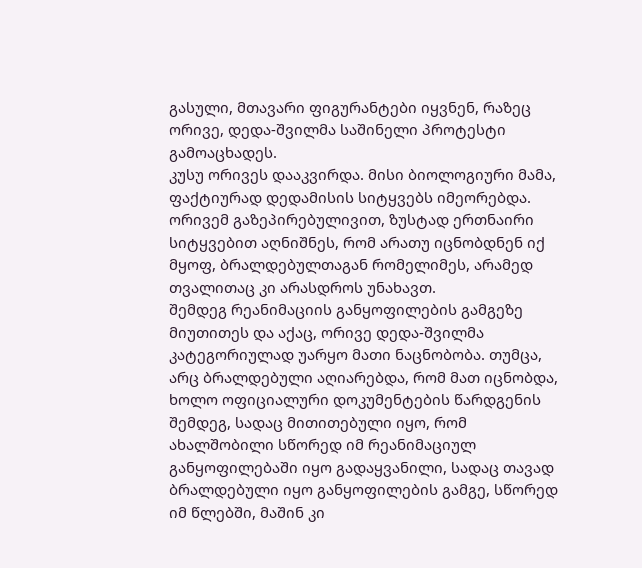გასული, მთავარი ფიგურანტები იყვნენ, რაზეც ორივე, დედა-შვილმა საშინელი პროტესტი გამოაცხადეს.
კუსუ ორივეს დააკვირდა. მისი ბიოლოგიური მამა, ფაქტიურად დედამისის სიტყვებს იმეორებდა. ორივემ გაზეპირებულივით, ზუსტად ერთნაირი სიტყვებით აღნიშნეს, რომ არათუ იცნობდნენ იქ მყოფ, ბრალდებულთაგან რომელიმეს, არამედ თვალითაც კი არასდროს უნახავთ.
შემდეგ რეანიმაციის განყოფილების გამგეზე მიუთითეს და აქაც, ორივე დედა-შვილმა კატეგორიულად უარყო მათი ნაცნობობა. თუმცა, არც ბრალდებული აღიარებდა, რომ მათ იცნობდა, ხოლო ოფიციალური დოკუმენტების წარდგენის შემდეგ, სადაც მითითებული იყო, რომ ახალშობილი სწორედ იმ რეანიმაციულ განყოფილებაში იყო გადაყვანილი, სადაც თავად ბრალდებული იყო განყოფილების გამგე, სწორედ იმ წლებში, მაშინ კი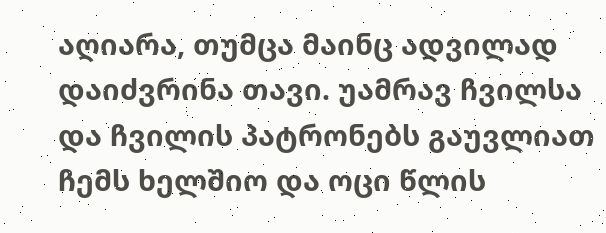აღიარა, თუმცა მაინც ადვილად დაიძვრინა თავი. უამრავ ჩვილსა და ჩვილის პატრონებს გაუვლიათ ჩემს ხელშიო და ოცი წლის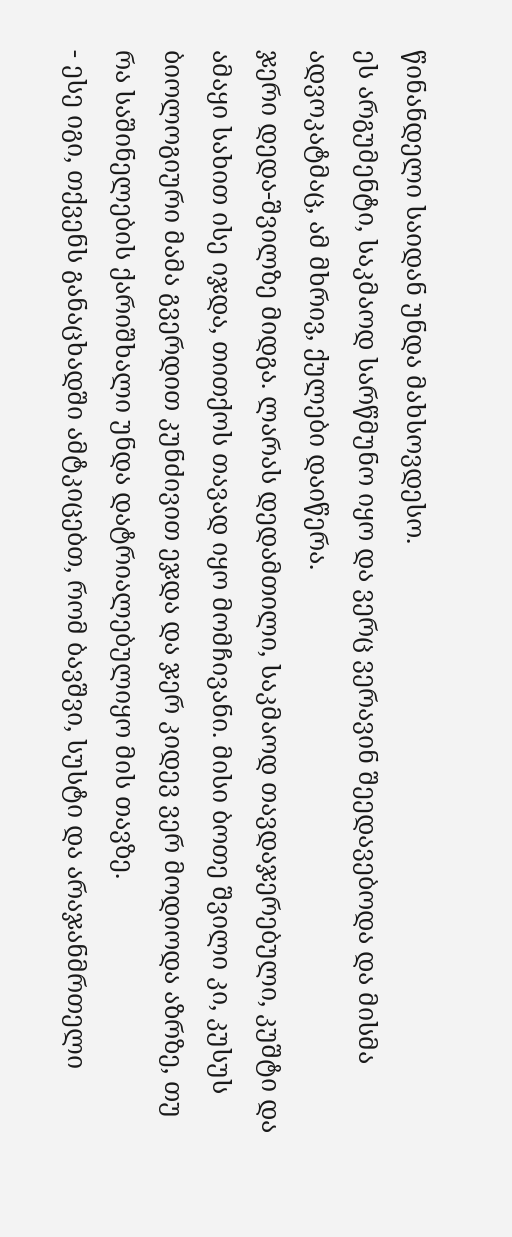წინანდელი საიდან უნდა მახსოვდესო.
ეს არგუმენტი, საკმაოდ სარწმუნო იყო და ვერც ვერავინ შეედავებოდა და მისმა ადვოკატმაც, ამ მხრივ, ქულები დაიწერა.
ჯერი დედა-შვილზე მიდგა. ლარას დედამთილი, საკმაოდ თავდაჯერებული, კუშტი და ამაყი სახით ისე იჯდა, თითქოს თავად იყო მომჩივანი. მისი ბოთე შვილი კი, კუსუს ბიოლოგიური მამა გვერდით კუნძივით ეჯდა და ჯერ კიდევ ვერ მოდიოდა აზრზე, თუ რა საშინელების ქარიშხალი უნდა დატრიალებულიყო მის თავზე.
- ესე იგი, თქვენს განაცხადში ამტკიცებთ, რომ ბავშვი, სუსტი და არაჯანმრთელი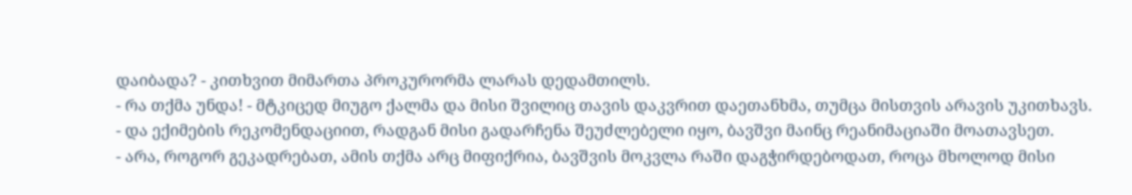დაიბადა? - კითხვით მიმართა პროკურორმა ლარას დედამთილს.
- რა თქმა უნდა! - მტკიცედ მიუგო ქალმა და მისი შვილიც თავის დაკვრით დაეთანხმა, თუმცა მისთვის არავის უკითხავს.
- და ექიმების რეკომენდაციით, რადგან მისი გადარჩენა შეუძლებელი იყო, ბავშვი მაინც რეანიმაციაში მოათავსეთ.
- არა, როგორ გეკადრებათ, ამის თქმა არც მიფიქრია, ბავშვის მოკვლა რაში დაგჭირდებოდათ, როცა მხოლოდ მისი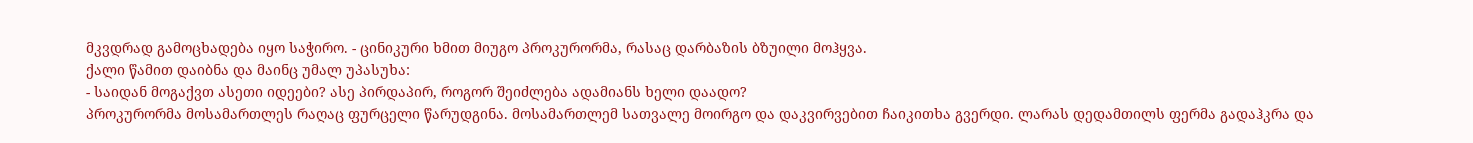მკვდრად გამოცხადება იყო საჭირო. - ცინიკური ხმით მიუგო პროკურორმა, რასაც დარბაზის ბზუილი მოჰყვა.
ქალი წამით დაიბნა და მაინც უმალ უპასუხა:
- საიდან მოგაქვთ ასეთი იდეები? ასე პირდაპირ, როგორ შეიძლება ადამიანს ხელი დაადო?
პროკურორმა მოსამართლეს რაღაც ფურცელი წარუდგინა. მოსამართლემ სათვალე მოირგო და დაკვირვებით ჩაიკითხა გვერდი. ლარას დედამთილს ფერმა გადაჰკრა და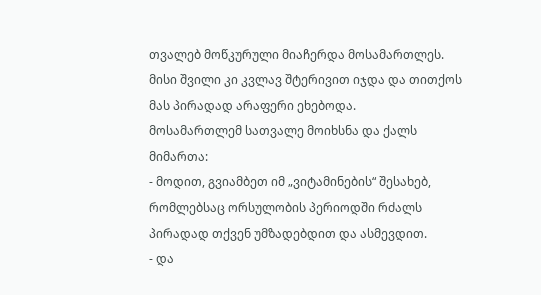თვალებ მოწკურული მიაჩერდა მოსამართლეს. მისი შვილი კი კვლავ შტერივით იჯდა და თითქოს მას პირადად არაფერი ეხებოდა.
მოსამართლემ სათვალე მოიხსნა და ქალს მიმართა:
- მოდით, გვიამბეთ იმ „ვიტამინების“ შესახებ, რომლებსაც ორსულობის პერიოდში რძალს პირადად თქვენ უმზადებდით და ასმევდით.
- და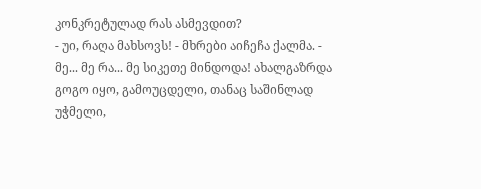კონკრეტულად რას ასმევდით?
- უი, რაღა მახსოვს! - მხრები აიჩეჩა ქალმა. - მე... მე რა... მე სიკეთე მინდოდა! ახალგაზრდა გოგო იყო, გამოუცდელი, თანაც საშინლად უჭმელი,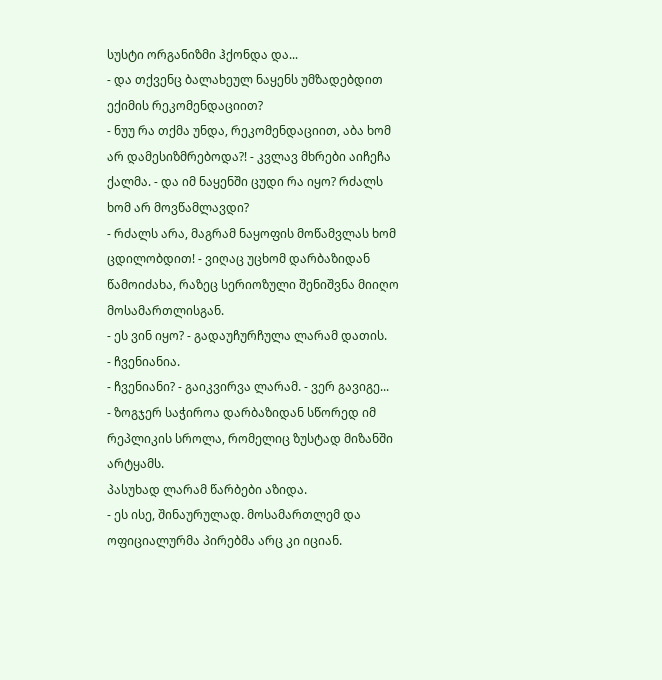სუსტი ორგანიზმი ჰქონდა და...
- და თქვენც ბალახეულ ნაყენს უმზადებდით ექიმის რეკომენდაციით?
- ნუუ რა თქმა უნდა, რეკომენდაციით, აბა ხომ არ დამესიზმრებოდა?! - კვლავ მხრები აიჩეჩა ქალმა. - და იმ ნაყენში ცუდი რა იყო? რძალს ხომ არ მოვწამლავდი?
- რძალს არა, მაგრამ ნაყოფის მოწამვლას ხომ ცდილობდით! - ვიღაც უცხომ დარბაზიდან წამოიძახა, რაზეც სერიოზული შენიშვნა მიიღო მოსამართლისგან.
- ეს ვინ იყო? - გადაუჩურჩულა ლარამ დათის.
- ჩვენიანია.
- ჩვენიანი? - გაიკვირვა ლარამ. - ვერ გავიგე...
- ზოგჯერ საჭიროა დარბაზიდან სწორედ იმ რეპლიკის სროლა, რომელიც ზუსტად მიზანში არტყამს.
პასუხად ლარამ წარბები აზიდა.
- ეს ისე, შინაურულად. მოსამართლემ და ოფიციალურმა პირებმა არც კი იციან.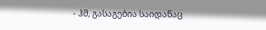- ჰმ, გასაგებია საიდანაც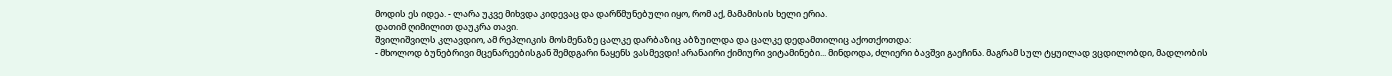მოდის ეს იდეა. - ლარა უკვე მიხვდა კიდევაც და დარწმუნებული იყო, რომ აქ, მამამისის ხელი ერია.
დათიმ ღიმილით დაუკრა თავი.
შვილიშვილს კლავდიო, ამ რეპლიკის მოსმენაზე ცალკე დარბაზიც აბზუილდა და ცალკე დედამთილიც აქოთქოთდა:
- მხოლოდ ბუნებრივი მცენარეებისგან შემდგარი ნაყენს ვასმევდი! არანაირი ქიმიური ვიტამინები... მინდოდა, ძლიერი ბავშვი გაეჩინა. მაგრამ სულ ტყუილად ვცდილობდი, მადლობის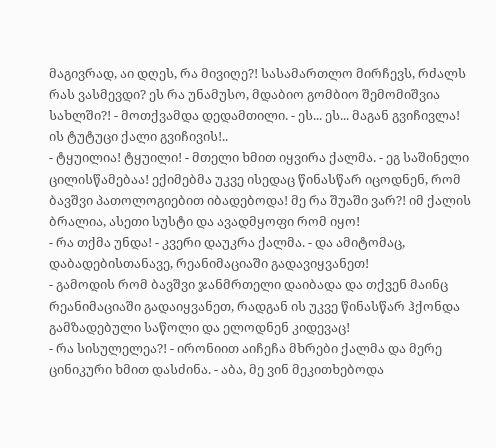მაგივრად, აი დღეს, რა მივიღე?! სასამართლო მირჩევს, რძალს რას ვასმევდი? ეს რა უნამუსო, მდაბიო გომბიო შემომიშვია სახლში?! - მოთქვამდა დედამთილი. - ეს... ეს... მაგან გვიჩივლა! ის ტუტუცი ქალი გვიჩივის!..
- ტყუილია! ტყუილი! - მთელი ხმით იყვირა ქალმა. - ეგ საშინელი ცილისწამებაა! ექიმებმა უკვე ისედაც წინასწარ იცოდნენ, რომ ბავშვი პათოლოგიებით იბადებოდა! მე რა შუაში ვარ?! იმ ქალის ბრალია, ასეთი სუსტი და ავადმყოფი რომ იყო!
- რა თქმა უნდა! - კვერი დაუკრა ქალმა. - და ამიტომაც, დაბადებისთანავე, რეანიმაციაში გადავიყვანეთ!
- გამოდის რომ ბავშვი ჯანმრთელი დაიბადა და თქვენ მაინც რეანიმაციაში გადაიყვანეთ, რადგან ის უკვე წინასწარ ჰქონდა გამზადებული საწოლი და ელოდნენ კიდევაც!
- რა სისულელეა?! - ირონიით აიჩეჩა მხრები ქალმა და მერე ცინიკური ხმით დასძინა. - აბა, მე ვინ მეკითხებოდა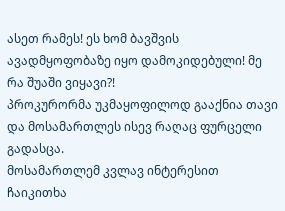ასეთ რამეს! ეს ხომ ბავშვის ავადმყოფობაზე იყო დამოკიდებული! მე რა შუაში ვიყავი?!
პროკურორმა უკმაყოფილოდ გააქნია თავი და მოსამართლეს ისევ რაღაც ფურცელი გადასცა.
მოსამართლემ კვლავ ინტერესით ჩაიკითხა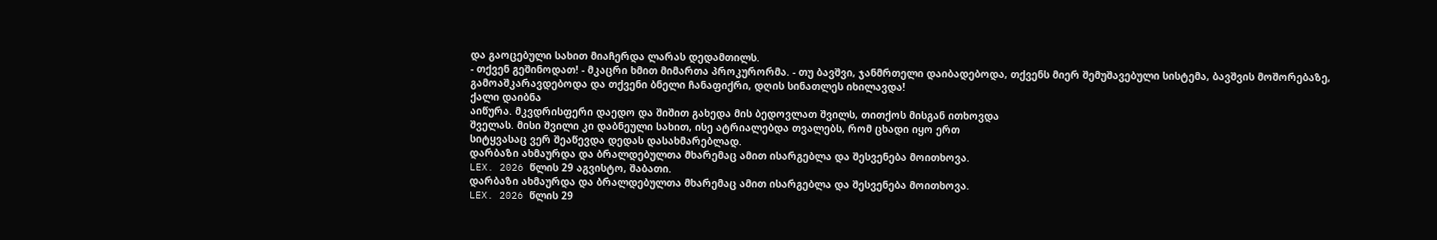და გაოცებული სახით მიაჩერდა ლარას დედამთილს.
- თქვენ გეშინოდათ! - მკაცრი ხმით მიმართა პროკურორმა. - თუ ბავშვი, ჯანმრთელი დაიბადებოდა, თქვენს მიერ შემუშავებული სისტემა, ბავშვის მოშორებაზე, გამოაშკარავდებოდა და თქვენი ბნელი ჩანაფიქრი, დღის სინათლეს იხილავდა!
ქალი დაიბნა
აიწურა. მკვდრისფერი დაედო და შიშით გახედა მის ბედოვლათ შვილს, თითქოს მისგან ითხოვდა
შველას. მისი შვილი კი დაბნეული სახით, ისე ატრიალებდა თვალებს, რომ ცხადი იყო ერთ
სიტყვასაც ვერ შეაწევდა დედას დასახმარებლად.
დარბაზი ახმაურდა და ბრალდებულთა მხარემაც ამით ისარგებლა და შესვენება მოითხოვა.
LEX. 2026 წლის 29 აგვისტო, შაბათი.
დარბაზი ახმაურდა და ბრალდებულთა მხარემაც ამით ისარგებლა და შესვენება მოითხოვა.
LEX. 2026 წლის 29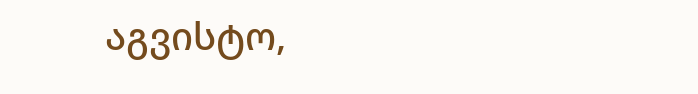აგვისტო,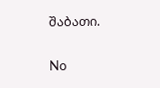შაბათი.

No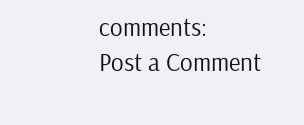comments:
Post a Comment